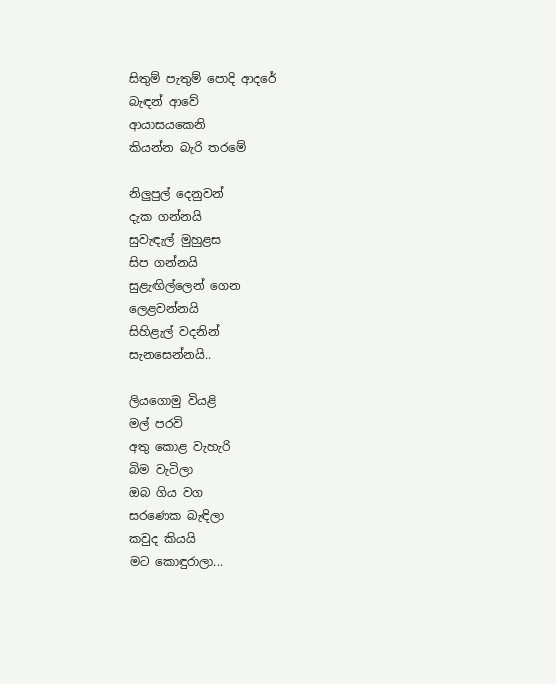සිතුම් පැතුම් පොදි ආදරේ
බැඳන් ආවේ
ආයාසයකෙනි
කියන්න බැරි තරමේ

නිලුපුල් දෙනුවන්
දැක ගන්නයි
සුවැඳැල් මුහුළස
සිප ගන්නයි
සුළැඟිල්ලෙන් ගෙන
ලෙළවන්නයි
සිහිළැල් වදනින්
සැනසෙන්නයි..

ලියගොමු වියළි
මල් පරවි
අතු කොළ වැහැරි
බිම වැටිලා
ඔබ ගිය වග
සරණෙක බැඳිලා
කවුද කියයි
මට කොඳුරාලා...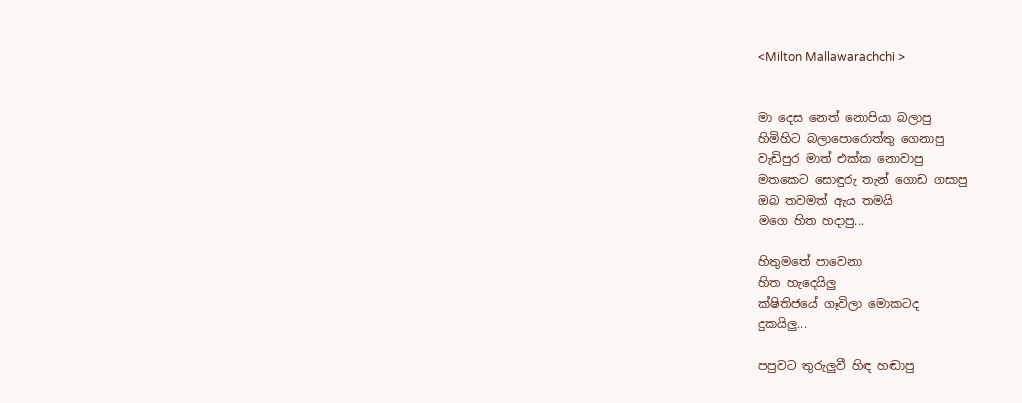<Milton Mallawarachchi >


මා දෙස නෙත් නොපියා බලාපු
හිමිහිට බලාපොරොත්තු ගෙනාපු
වැඩිපුර මාත් එක්ක නොවාපු
මතකෙට සොඳුරු තැන් ගොඩ ගසාපු
ඔබ තවමත් ඇය තමයි
මගෙ හිත හදාපු...

හිතුමතේ පාවෙනා
හිත හැදෙයිලු
ක්ෂිතිජයේ ගෑවිලා මොකටද
දුකයිලු...

පපුවට තුරුලුවී හිඳ හඬාපු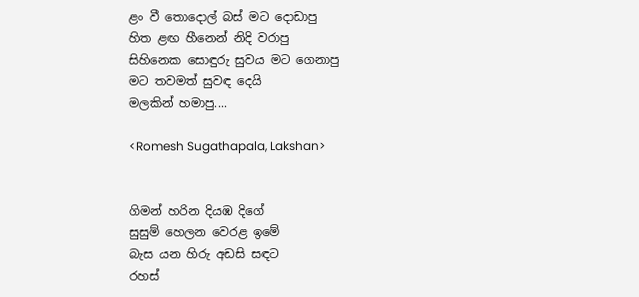ළං වී තොදොල් බස් මට දොඩාපු
හිත ළඟ හීනෙන් නිදි වරාපු
සිහිනෙක සොඳුරු සුවය මට ගෙනාපු
මට තවමත් සුවඳ දෙයි
මලකින් හමාපු....

<Romesh Sugathapala, Lakshan>


ගිමන් හරින දියඹ දිගේ
සුසුම් හෙලන වෙරළ ඉමේ
බැස යන හිරු අඩසි සඳට
රහස්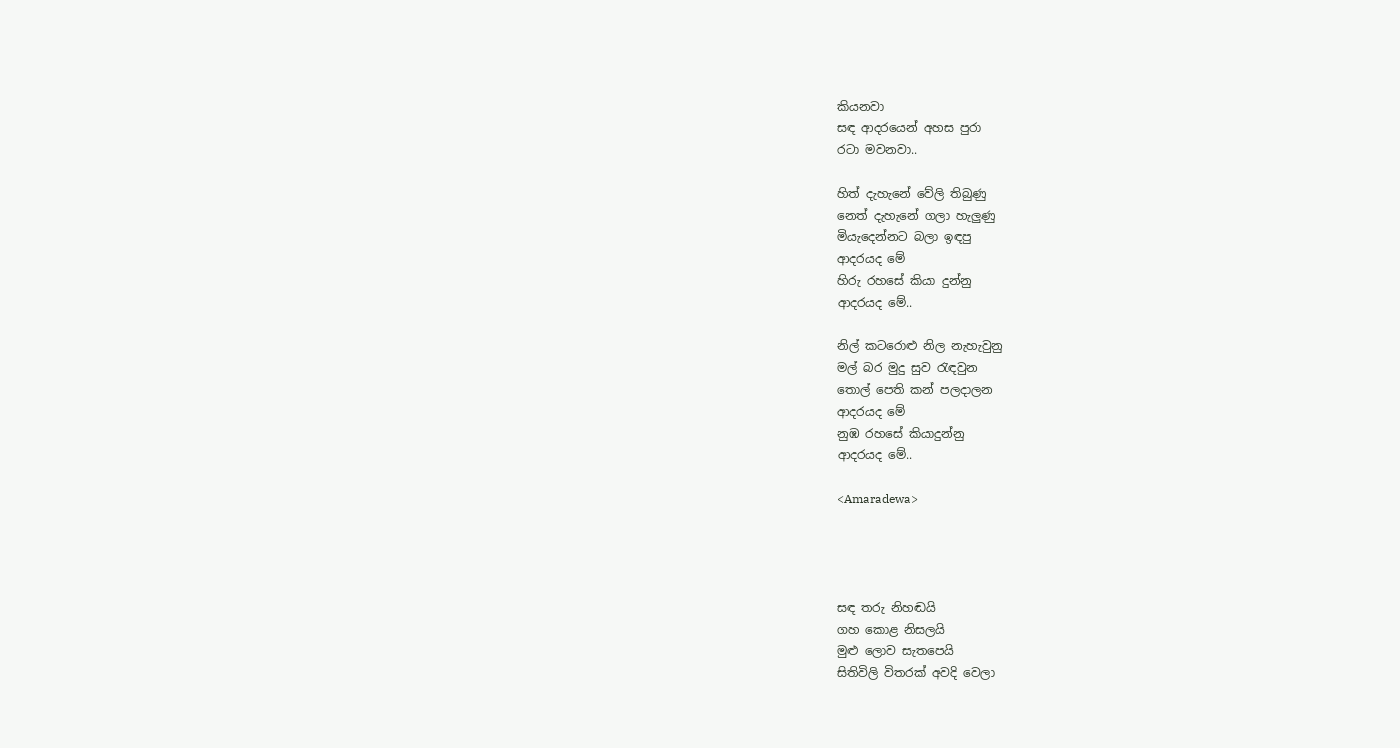කියනවා
සඳ ආදරයෙන් අහස පුරා
ර‍ටා මවනවා..

හිත් දැහැනේ වේලි තිබුණු
නෙත් දැහැනේ ගලා හැලුණු
මියැදෙන්නට බලා ඉඳපු
ආදරයද මේ
හිරු රහසේ කියා දුන්නු
ආදරයද මේ..

නිල් කටරොළු නිල නැහැවුනු
මල් බර මුදු සුව ‍රැඳවුන
තොල් පෙති කන් පලදාලන
ආදරයද මේ
නුඹ රහසේ කියාදුන්නු
ආදරයද මේ..

<Amaradewa>




සඳ තරු නිහඬයි
ගහ කොළ නිසලයි
මුළු ලොව සැතපෙයි
සිතිවිලි විතරක් අවදි වෙලා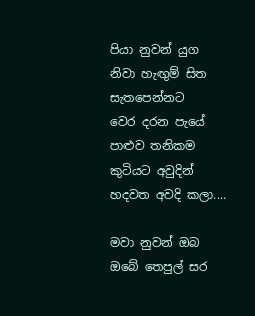පියා නුවන් යුග
නිවා හැඟුම් සිත
සැතපෙන්නට
වෙර දරන පැයේ
පාළුව තනිකම
කුටියට අවුදින්
හදවත අවදි කලා....

මවා නුවන් ඔබ
ඔබේ තෙපුල් සර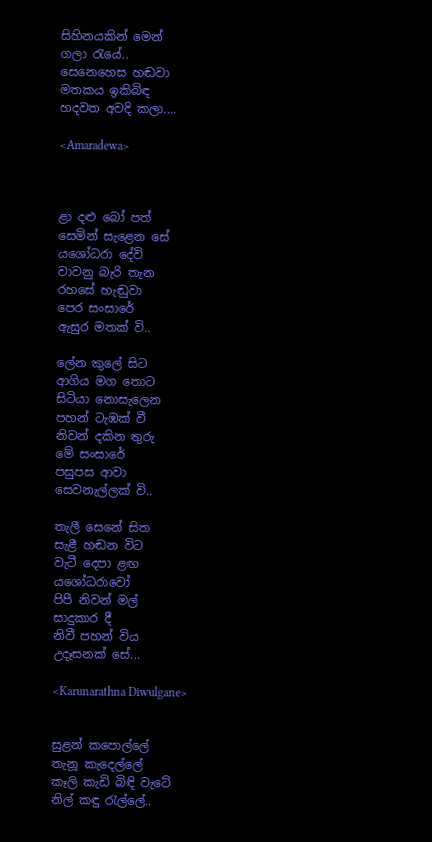සිහිනයකින් මෙන්
ගලා ‍රැයේ..
සෙනෙහෙස හඬවා
මතකය ඉකිබිඳ
හදවත අවදි කලා....

<Amaradewa>



ළා දළු බෝ පත්
සෙමින් සැළෙන සේ
යශෝධරා දේවි
වාවනු බැරි තැන
රහසේ හැඬුවා
පෙර සංසාරේ
ඇසුර මතක් වි..

ලේන කුලේ සිට
ආගිය මග තොට
සිටියා නොසැලෙන
පහන් ටැඹක් වී
නිවන් දකින තුරු
මේ සංසාරේ
පසුපස ආවා
සෙවනැල්ලක් වි..

තැලී සෙනේ සිත
සැළී හඬන විට
වැටී දෙපා ළඟ
යශෝධරාවෝ
පිපී නිවන් මල්
සාදුකාර දී
නිවී පහන් විය
උදෑසනක් සේ...

<Karunarathna Diwulgane>


සුළන් කපොල්ලේ
තැනූ කැදෙල්ලේ
කෑලි කැඩි බිඳි වැටේ
නිල් කඳු ‍රැල්ලේ..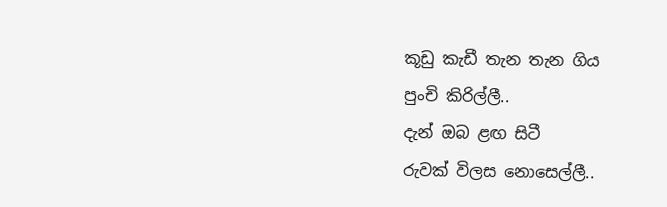කූඩු කැඩී තැන තැන ගිය
පුංචි කිරිල්ලී..
දැන් ඔබ ළඟ සිටී
රුවක් විලස නොසෙල්ලී..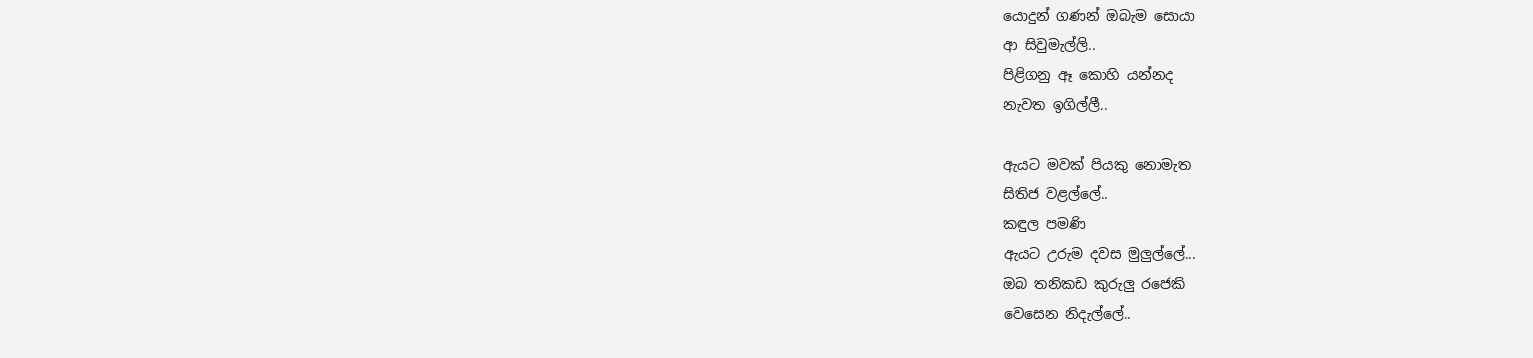යොදුන් ගණන් ඔබැම සොයා
ආ සිවුමැල්ලි..
පිළිගනු ඈ කොහි යන්නද
නැවත ඉගිල්ලී..

ඇයට මවක් පියකු නොමැත
සිතිජ වළල්ලේ..
කඳුල පමණි
ඇයට උරුම දවස මුලුල්ලේ...
ඔබ තනිකඩ කුරුලු රජෙකි
වෙසෙන නිදැල්ලේ..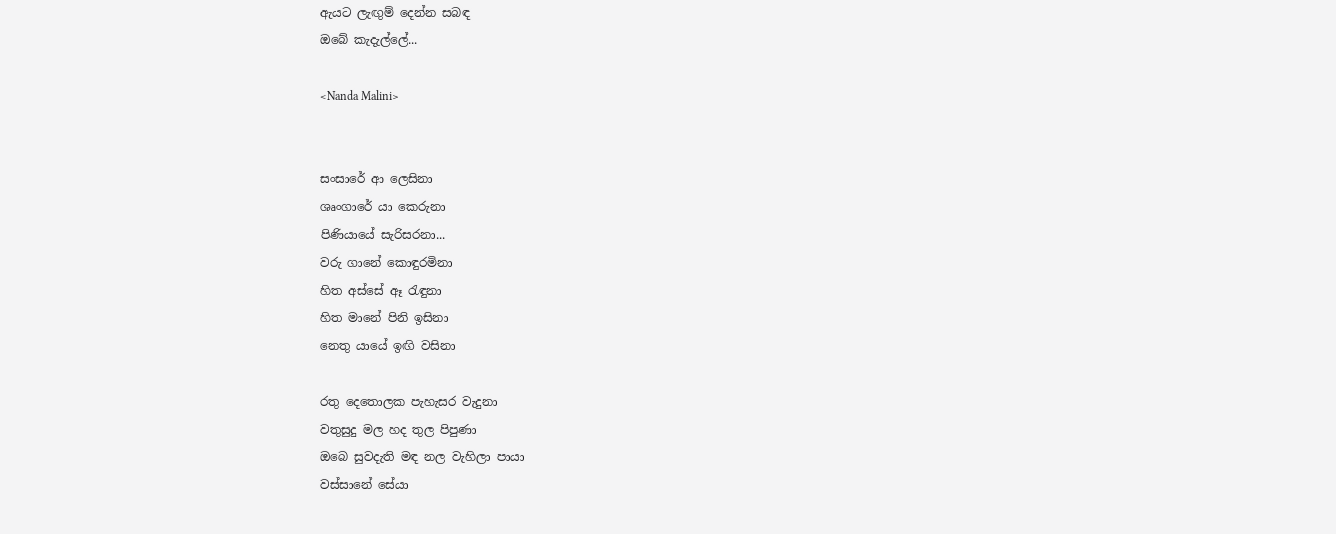ඇයට ලැඟුම් දෙන්න සබඳ
ඔබේ කැදැල්ලේ...

<Nanda Malini>


සංසාරේ ආ ලෙසිනා
ශෘංගාරේ යා කෙරුනා
පිණියායේ සැරිසරනා...
වරු ගානේ කොඳුරමිනා
හිත අස්සේ ඈ ‍රැඳුනා
හිත මානේ පිනි ඉසිනා
නෙතු යායේ ඉඟි වසිනා

රතු දෙතොලක පැහැසර වැදුනා
වතුසුදු මල හද තුල පිපුණා
ඔබෙ සුවදැති මඳ නල වැහිලා පායා
වස්සානේ සේයා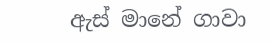ඇස් මානේ ගාවා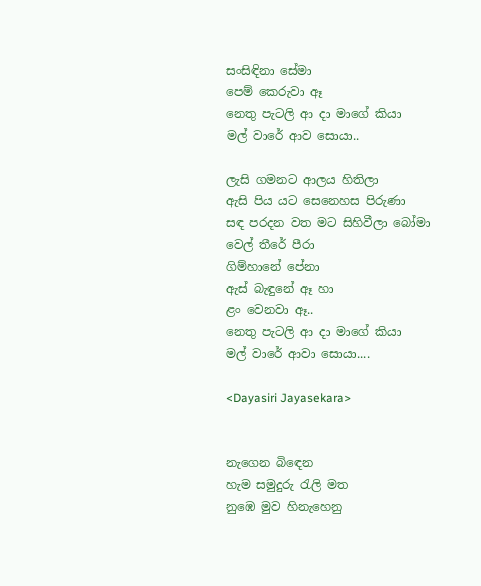සංසිඳිනා සේමා
පෙම් කෙරුවා ඈ
නෙතු පැටලි ආ දා මාගේ කියා
මල් වාරේ ආව සොයා..

ලැසි ගමනට ආලය හිතිලා
ඇසි පිය යට සෙනෙහස පිරුණා
සඳ පරදන වත මට සිහිවීලා බෝමා
වෙල් තීරේ පීරා
ගිම්හානේ පේනා
ඇස් බැඳුනේ ඈ හා
ළං වෙනවා ඈ..
නෙතු පැටලි ආ දා මාගේ කියා
මල් වාරේ ආවා සොයා....

<Dayasiri Jayasekara>


නැගෙන බිඳෙන
හැම සමුදුරු රැලි මත
නුඹෙ මුව හිනැහෙනු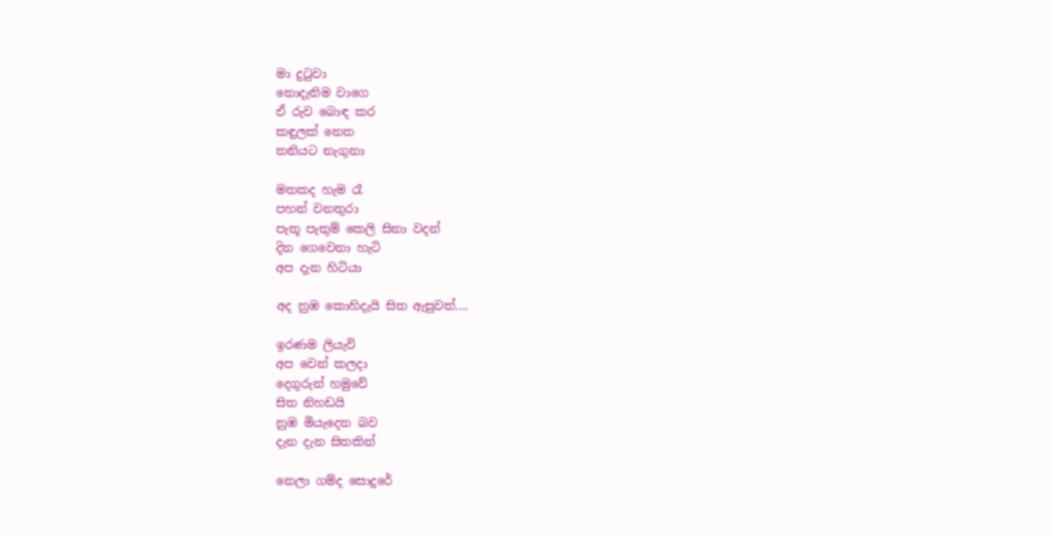මා දුටුවා
නොදැනිම වාගෙ
ඒ රුව බොඳ කර
කඳුලක් නෙත
තනියට නැගුනා

මතකද හැම රෑ
පහන් වනතුරා
පැතූ පැතුම් කෙලි සිනා වදන්
දින ගෙවෙනා හැටි
අප දැන හිටියා

අද නුඹ කොහිදැයි සිත ඇසුවත්....

ඉරණම ලියැවි
අප වෙන් කලදා
දෙගුරුන් හමුවේ
සිත නිහඩයි
නුඹ මියැදෙන බව
දැන දැන සිතකින්

නෙලා ගම්ද සොදුරේ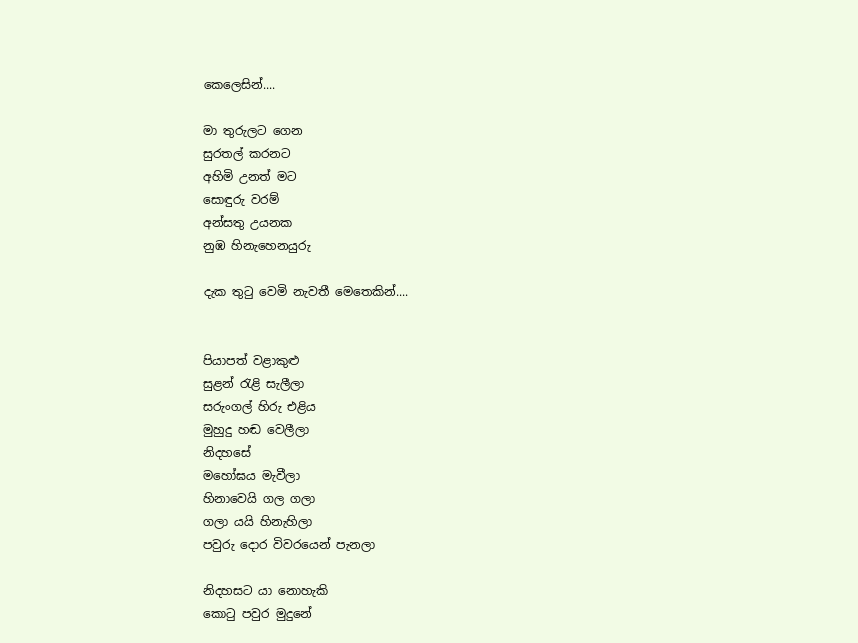කෙලෙසින්....

මා තුරුලට ගෙන
සුරතල් කරනට
අහිමි උනත් මට
සොඳුරු වරම්
අන්සතු උයනක
නුඹ හිනැහෙනයුරු

දැක තුටු වෙමි නැවතී මෙතෙකින්....


පියාපත් වළාකුළු
සුළන් ‍රැළි සැලීලා
සරුංගල් හිරු එළිය
මුහුදු හඬ වෙලීලා
නිදහසේ
මහෝඝය මැවීලා
හිනාවෙයි ගල ගලා
ගලා යයි හිනැහිලා
පවුරු දොර විවරයෙන් පැනලා

නිදහසට යා නොහැකි
කො‍ටු පවුර මුදුනේ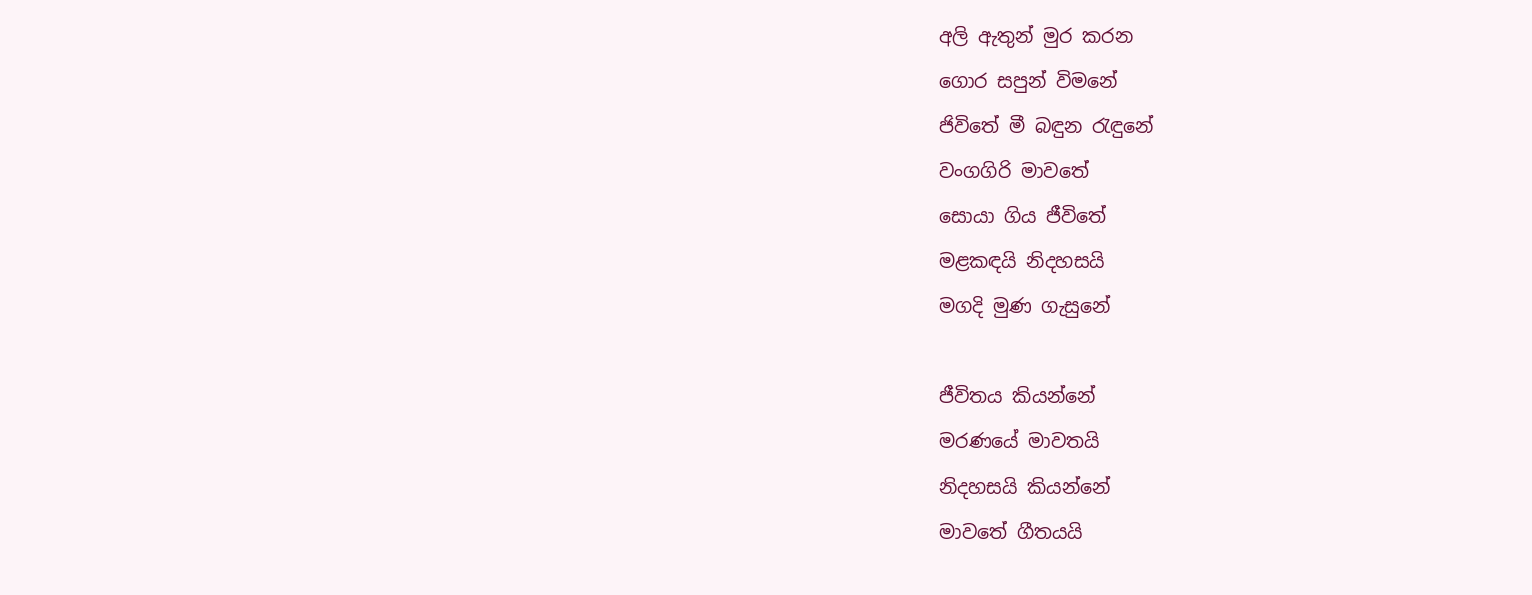අලි ඇතුන් මුර කරන
ගොර සපුන් විමනේ
ජිවිතේ මී බඳුන ‍රැඳුනේ
වංගගිරි මාවතේ
සොයා ගිය ජීවිතේ
මළකඳයි නිදහසයි
මගදි මුණ ගැසුනේ

ජීවිතය කියන්නේ
මරණයේ මාවතයි
නිදහසයි කියන්නේ
මාවතේ ගීතයයි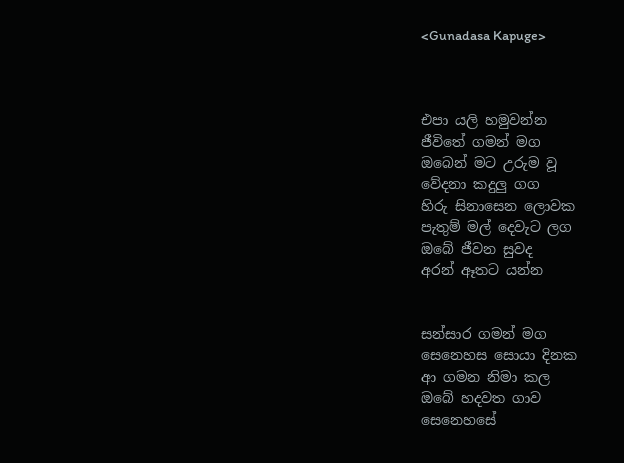<Gunadasa Kapuge>



එපා යලි හමුවන්න
ජීවිතේ ගමන් මග
ඔබෙන් මට උරුම වූ
වේදනා කදුලු ගග
හිරු සිනාසෙන ලොවක
පැතුම් මල් දෙවැට ලග
ඔබේ ජීවන සුවද
අරන් ඈතට යන්න


සන්සාර ගමන් මග
සෙනෙහස සොයා දිනක
ආ ගමන නිමා කල
ඔබේ හදවත ගාව
සෙනෙහසේ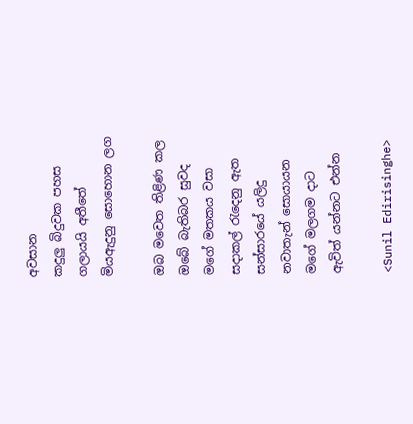අවසාන
කදුලු බිදුවක පහස
ගලායයි අතීතේ
මියඇදුනු සොහොන ලග

ඔබ මවෙත තිළිණ කල
ඔබේ බැතිබර සුවද
මගේ මතකය වසා
සදාකල් රැදෙනු ඇත
සන්සාරයේ යලිදු
නවාතැන් සොයායන
මගේ මලගම දාට
ඇවිත් යන්නට එන්න

<Sunil Edirisinghe>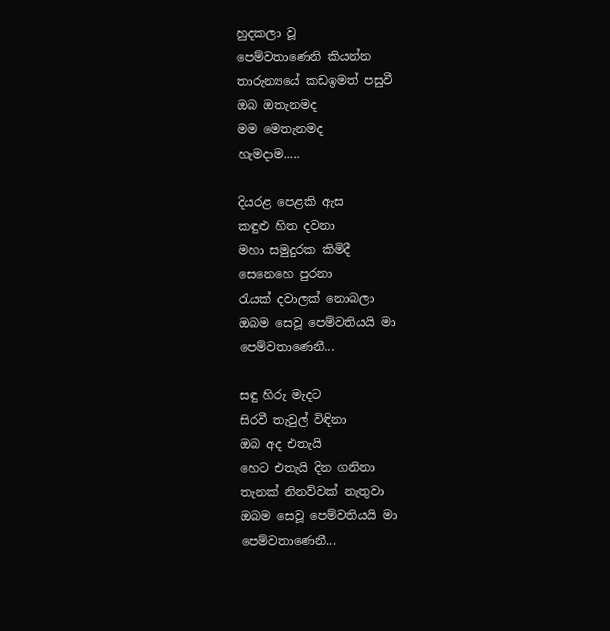හුදකලා වූ
පෙම්වතාණෙනි කියන්න
තාරුන්‍යයේ කඩඉමත් පසුවී
ඔබ ඔතැනමද
මම මෙතැනමද
හැමදාම.....

දියරළ පෙළකි ඇස
කඳුළු හිත දවනා
මහා සමුදුරක කිමිදී
සෙනෙහෙ පුරනා
රැයක් දවාලක් නොබලා
ඔබම සෙවූ පෙම්වතියයි මා
පෙම්වතාණෙනී...

සඳු හිරු මැදට
සිරවී තැවුල් විඳිනා
ඔබ අද එතැයි
හෙට එතැයි දින ගනිනා
තැනක් නිනව්වක් නැතුවා
ඔබම සෙවූ පෙම්වතියයි මා
පෙම්වතාණෙනී...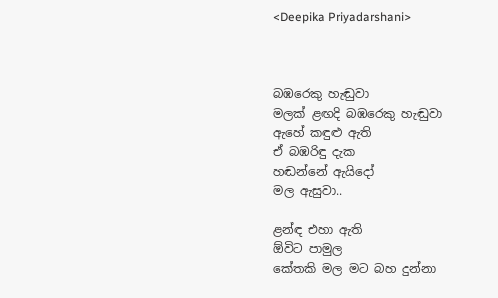<Deepika Priyadarshani>



බඹරෙකු හැඬුවා
මලක් ළඟදි බඹරෙකු හැඬුවා
ඇහේ කඳුළු ඇති
ඒ බඹරිඳු දැක
හඬන්නේ ඇයිදෝ
මල ඇසුවා..

ළන්ඳ එහා ඇති
ඕවිට පාමුල
කේතකි මල මට බහ දුන්නා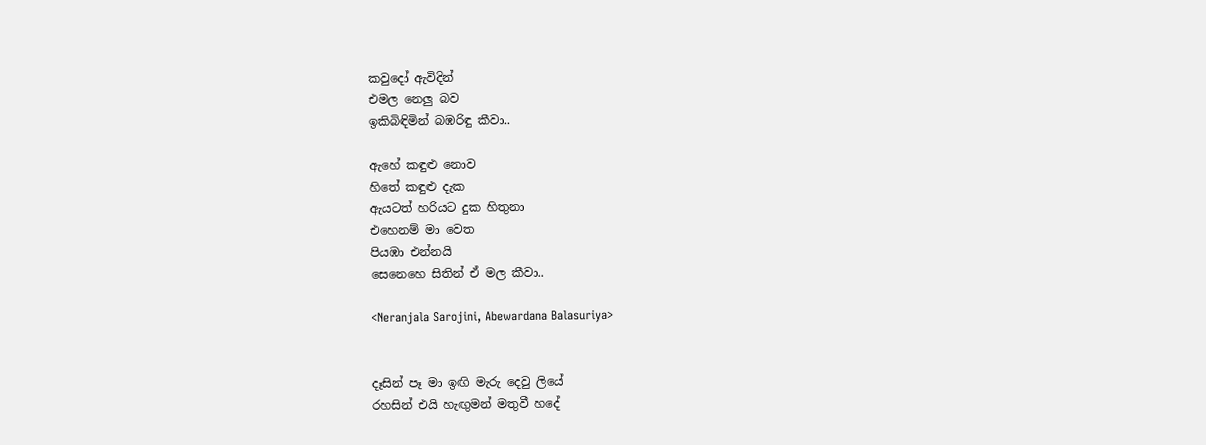කවුදෝ ඇවිදින්
එමල නෙලු බව
ඉකිබිඳිමින් බඹරිඳු කීවා..

ඇහේ කඳුළු නොව
හිතේ කඳුළු දැක
ඇයටත් හරියට දුක හිතුනා
එහෙනම් මා වෙත
පියඹා එන්නයි
සෙනෙහෙ සිතින් ඒ මල කීවා..

<Neranjala Sarojini, Abewardana Balasuriya>


දෑසින් පෑ මා ඉඟි මැරු දෙවු ලියේ
රහසින් එයි හැඟුමන් මතුවී හදේ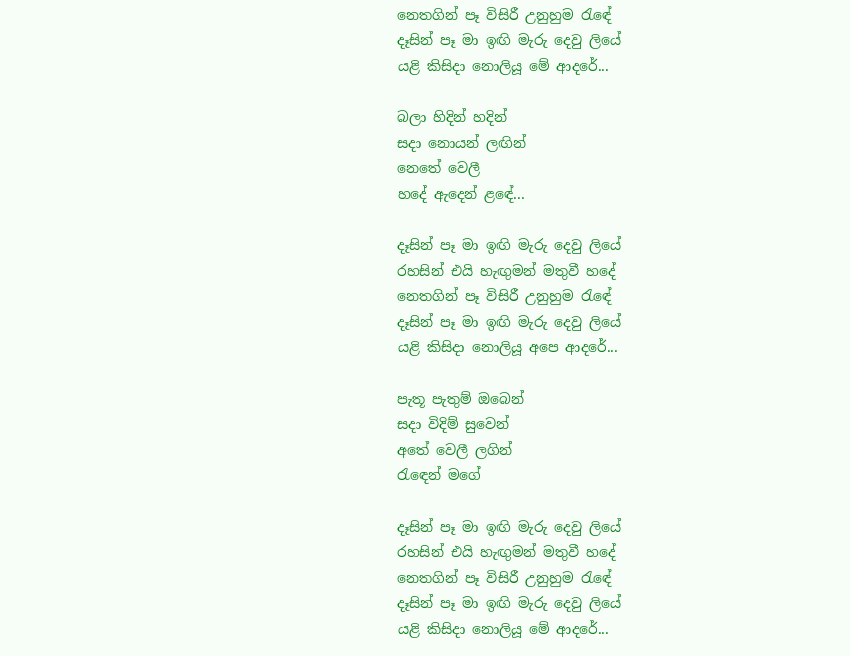නෙතගින් පෑ විසිරී උනුහුම ‍රැඳේ
දෑසින් පෑ මා ඉඟි මැරු දෙවු ලියේ
යළි කිසිදා නොලියූ මේ ආදරේ...

බලා හිදින් හදින්
සදා නොයන් ලඟින්
නෙතේ වෙලී
හදේ ඇදෙන් ළඳේ...

දෑසින් පෑ මා ඉඟි මැරු දෙවු ලියේ
රහසින් එයි හැඟුමන් මතුවී හදේ
නෙතගින් පෑ විසිරී උනුහුම ‍රැඳේ
දෑසින් පෑ මා ඉඟි මැරු දෙවු ලියේ
යළි කිසිදා නොලියූ අපෙ ආදරේ...

පැතූ පැතුම් ඔබෙන්
සදා විදිම් සුවෙන්
අතේ වෙලී ලගින්
රැ‍ඳෙන් මගේ

දෑසින් පෑ මා ඉඟි මැරු දෙවු ලියේ
රහසින් එයි හැඟුමන් මතුවී හදේ
නෙතගින් පෑ විසිරී උනුහුම ‍රැඳේ
දෑසින් පෑ මා ඉඟි මැරු දෙවු ලියේ
යළි කිසිදා නොලියූ මේ ආදරේ...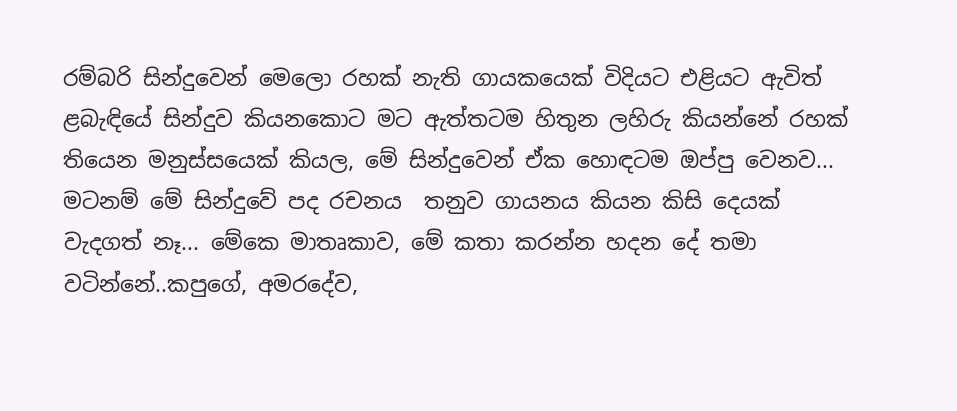රම්බරි සින්දුවෙන් මෙලො රහක් නැති ගායකයෙක් විදියට එළියට ඇවිත් ළබැඳියේ සින්දුව කියනකොට මට ඇත්තටම හිතුන ලහිරු කියන්නේ රහක් තියෙන මනුස්සයෙක් කියල, මේ සින්දුවෙන් ඒක හොඳටම ඔප්පු වෙනව... මටනම් මේ සින්දුවේ පද රචනය  තනුව ගායනය කියන කිසි දෙයක් වැදගත් නෑ... මේකෙ මාතෘකාව, මේ කතා කරන්න හදන දේ තමා වටින්නේ..කපුගේ, අමරදේව,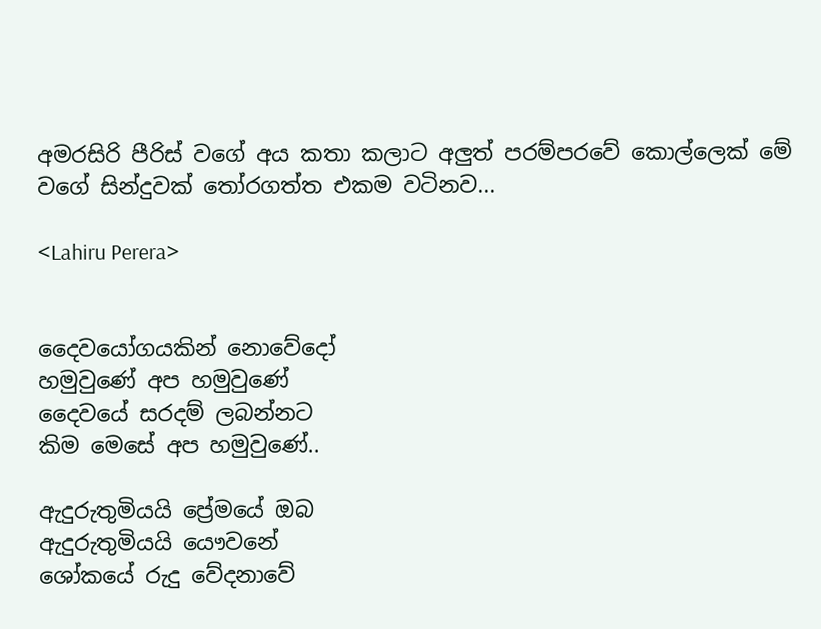අමරසිරි පීරිස් වගේ අය කතා කලාට අලුත් පරම්පරවේ කොල්ලෙක් මේ වගේ සින්දුවක් ‍තෝරගත්ත එකම වටිනව...

<Lahiru Perera>


දෛවයෝගයකින් නොවේදෝ
හමුවුණේ අප හමුවුණේ
දෛවයේ සරදම් ලබන්නට
කිම මෙසේ අප හමුවුණේ..

ඇදුරුතුමියයි ප්‍රේමයේ ඔබ
ඇදුරුතුමියයි යෞවනේ
ශෝකයේ රුදු වේදනාවේ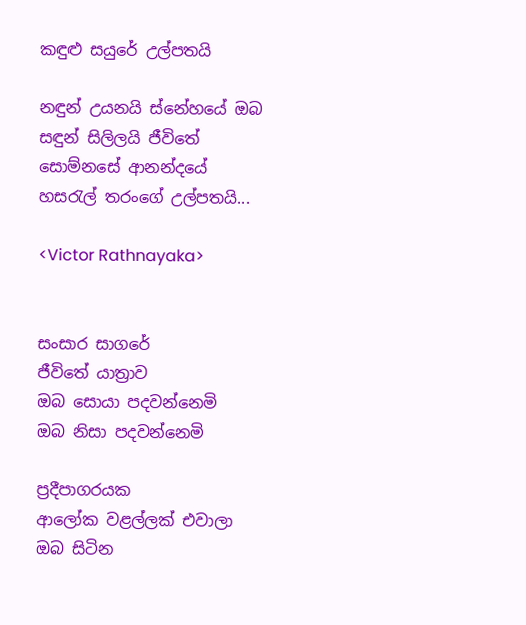කඳුළු සයුරේ උල්පතයි

නඳුන් උයනයි ස්නේහයේ ඔබ
සඳුන් සිලිලයි ජීවිතේ
සොම්නසේ ආනන්දයේ
හස‍රැල් තරංගේ උල්පතයි...

<Victor Rathnayaka>


සංසාර සාගරේ
ජීවිතේ යාත්‍රාව
ඔබ සොයා පදවන්නෙමි
ඔබ නිසා පදවන්නෙමි

ප්‍රදීපාගරයක
ආලෝක වළල්ලක් එවාලා
ඔබ සිටින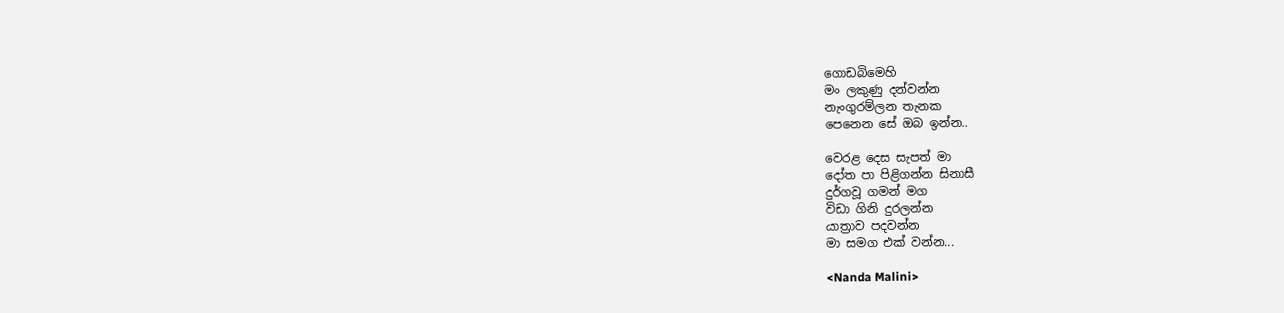ගොඩබිමෙහි
මං ලකුණු දන්වන්න
නැංගුරම්ලන තැනක
පෙනෙන සේ ඔබ ඉන්න..

වෙරළ දෙස සැපත් මා
දෝත පා පිළිගන්න සිනාසී
දුර්ගවූ ගමන් මග
විඩා ගිනි දුරලන්න
යාත්‍රාව පදවන්න
මා සමග එක් වන්න...

<Nanda Malini>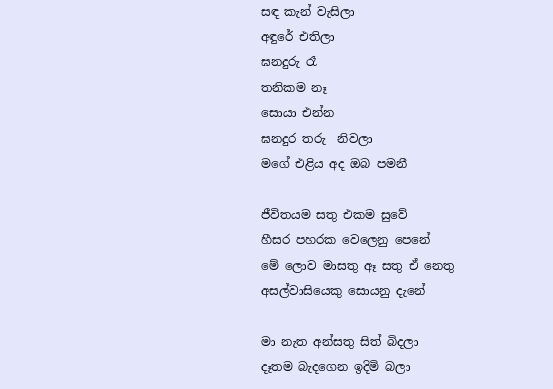සඳ කැන් වැසිලා
අඳුරේ එතිලා
ඝනදුරු රෑ
තනිකම නෑ
සොයා එන්න
ඝනදුර තරු  නිවලා
මගේ එළිය අද ඔබ පමනී

ජීවිතයම සතු එකම සුවේ
හීසර පහරක වෙලෙනු පෙනේ
මේ ලොව මාසතු ඈ සතු ඒ නෙතු
අසල්වාසියෙකු සොයනු දැනේ

මා නැත අන්සතු සිත් බිදලා
දෑතම බැදගෙන ඉදිමි බලා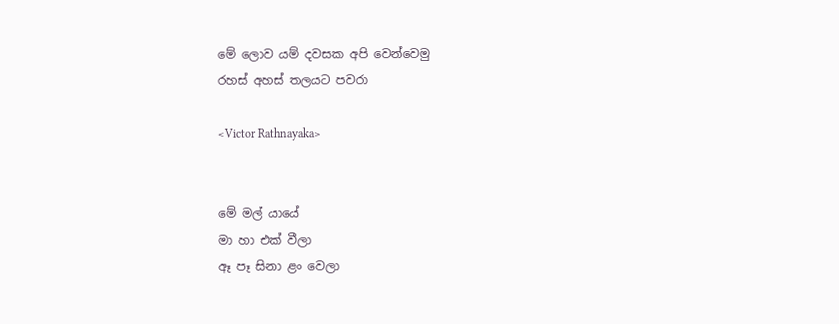මේ ලොව යම් දවසක අපි වෙන්වෙමු
රහස් අහස් තලයට පවරා

<Victor Rathnayaka>


මේ මල් යායේ
මා හා එක් වීලා
ඈ පෑ සිනා ළං වෙලා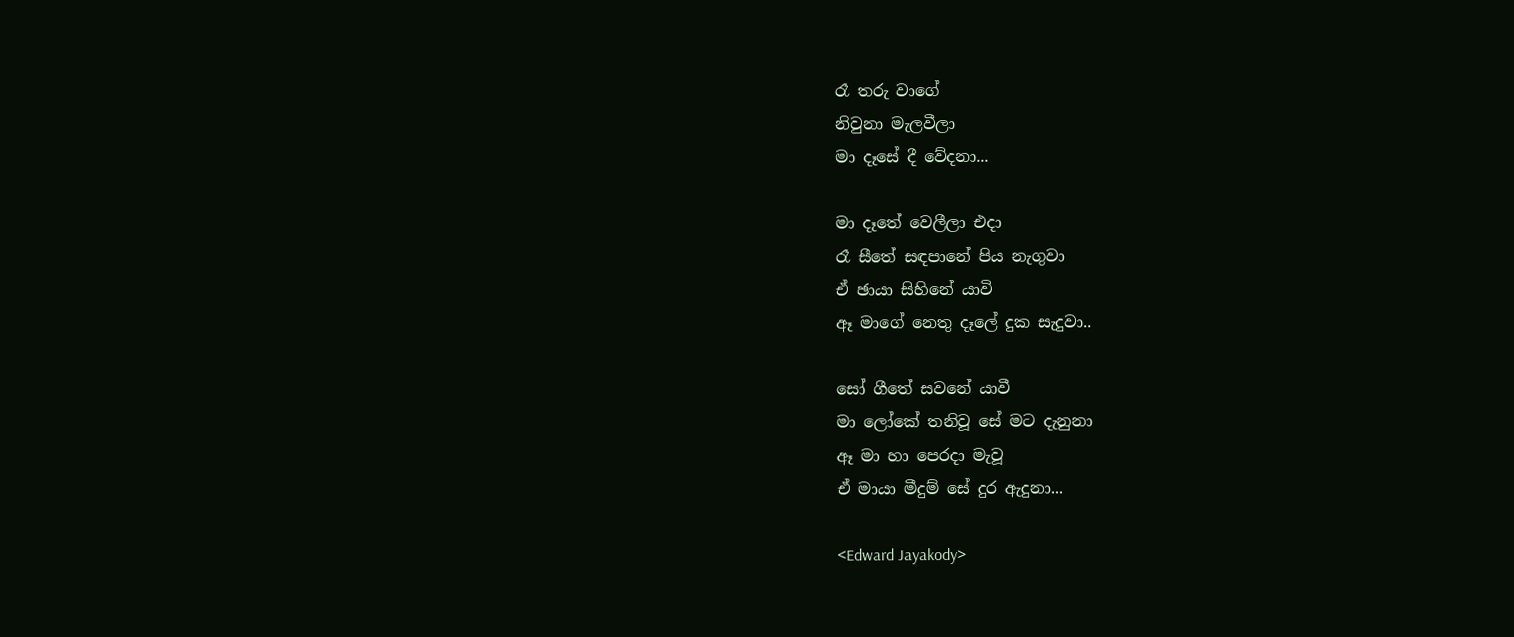රෑ තරු වාගේ
නිවුනා මැලවීලා
මා දෑසේ දී වේදනා...

මා දෑතේ වෙලීලා එදා
රෑ සීතේ සඳපානේ පිය නැගුවා
ඒ ඡායා සිහිනේ යාවි
ඈ මාගේ නෙතු දෑලේ දුක සැදුවා..

සෝ ගීතේ සවනේ යාවී
මා ලෝකේ තනිවූ සේ මට දැනුනා
ඈ මා හා පෙරදා මැවූ
ඒ මායා මීදුම් සේ දුර ඇදුනා...

<Edward Jayakody>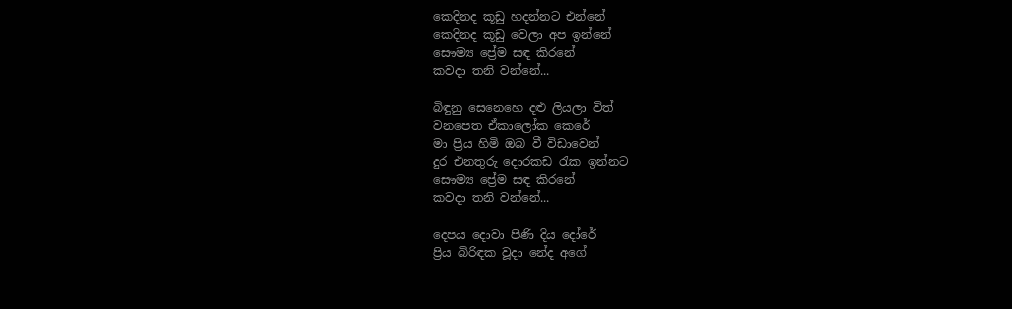කෙදිනද කූඩු හදන්නට එන්නේ
කෙදිනද කූඩු වෙලා අප ඉන්නේ
සෞම්‍ය ප්‍රේම සඳ කිරනේ
කවදා තනි වන්නේ...

බිඳුනු සෙනෙහෙ දළු ලියලා විත්
වනපෙත ඒකාලෝක කෙරේ
මා ප්‍රිය හිමි ඔබ වී විඩාවෙන්
දුර එනතුරු දොරකඩ ‍රැක ඉන්නට
සෞම්‍ය ප්‍රේම සඳ කිරනේ
කවදා තනි වන්නේ...

දෙපය දොවා පිණි දිය දෝරේ
ප්‍රිය බිරිඳක වූදා නේද අගේ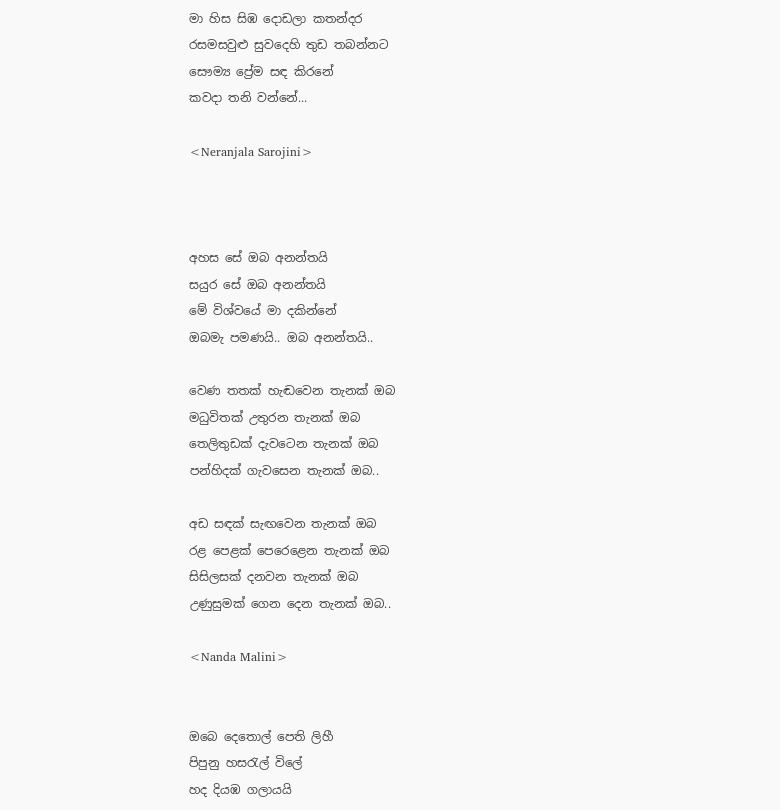මා හිස සිඹ දොඩලා කතන්දර
රසමසවුළු සුවදෙහි තුඩ තබන්නට
සෞම්‍ය ප්‍රේම සඳ කිරනේ
කවදා තනි වන්නේ...

<Neranjala Sarojini>



අහස සේ ඔබ අනන්තයි
සයුර සේ ඔබ අනන්තයි
මේ විශ්වයේ මා දකින්නේ
ඔබමැ පමණයි.. ඔබ අනන්තයි..

වෙණ තතක් හැඬවෙන තැනක් ඔබ
මධුවිතක් උතුරන තැනක් ඔබ
තෙලිතුඩක් දැවටෙන තැනක් ඔබ
පන්හිදක් ගැවසෙන තැනක් ඔබ..

අඩ සඳක් සැඟවෙන තැනක් ඔබ
රළ පෙළක් පෙරෙළෙන තැනක් ඔබ
සිසිලසක් දනවන තැනක් ඔබ
උණුසුමක් ගෙන දෙන තැනක් ඔබ..

<Nanda Malini>


ඔබෙ දෙතොල් පෙති ලිහී
පිපුනු හසරැල් විලේ
හද දියඹ ගලායයි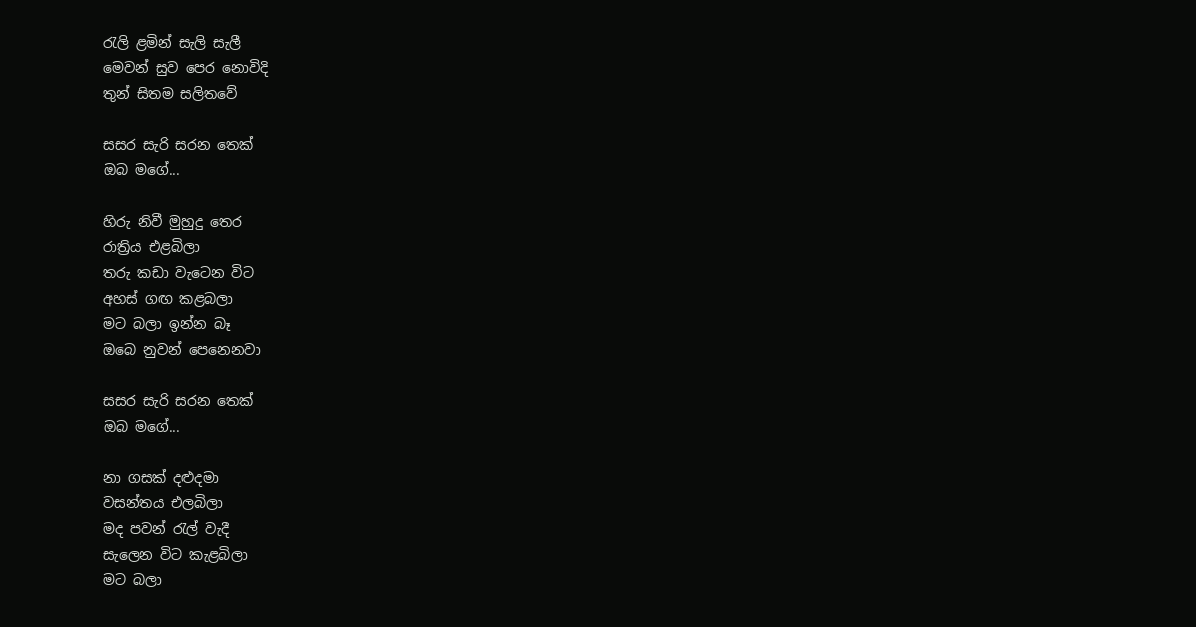රැලි ළමින් සැලි සැලී
මෙවන් සුව පෙර නොවිදි
තුන් සිතම සලිතවේ

සසර සැරි සරන තෙක්
ඔබ මගේ...

හිරු නිවී මුහුදු තෙර
රාත්‍රිය එළබිලා
තරු කඩා වැටෙන විට
අහස් ගඟ කළබලා
මට බලා ඉන්න බෑ
ඔබෙ නුවන් පෙනෙනවා

සසර සැරි සරන තෙක්
ඔබ මගේ...

නා ගසක් දළුදමා
වසන්තය එලබිලා
මද පවන් රැල් වැදී
සැලෙන විට කැළබිලා
මට බලා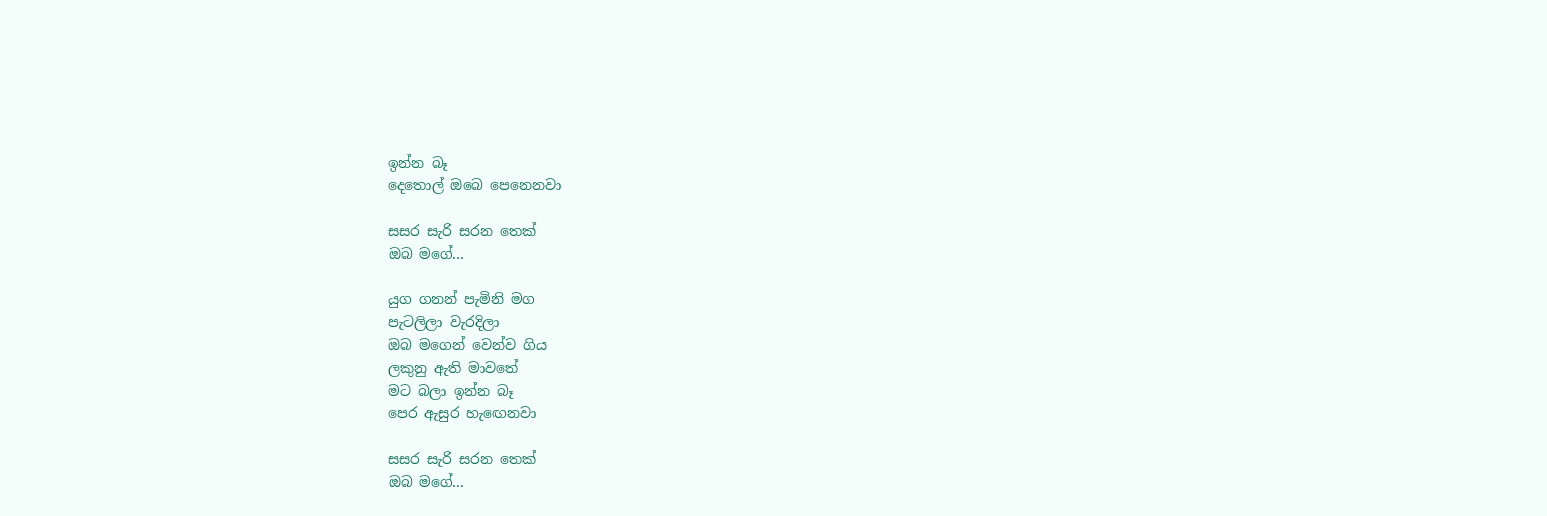ඉන්න බෑ
දෙතොල් ඔබෙ පෙනෙනවා

සසර සැරි සරන තෙක්
ඔබ මගේ...

යුග ගනන් පැමිනි මග
පැටලිලා වැරදිලා
ඔබ මගෙන් වෙන්ව ගිය
ලකුනු ඇති මාවතේ
මට බලා ඉන්න බෑ
පෙර ඇසුර හැ‍ඟෙනවා

සසර සැරි සරන තෙක්
ඔබ මගේ...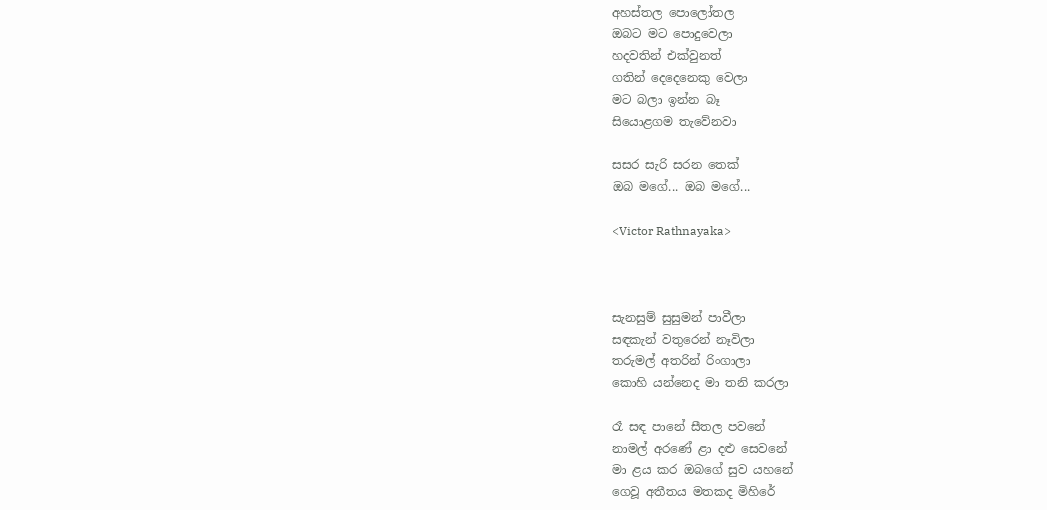අහස්තල පොලෝතල
ඔබට මට පොදුවෙලා
හදවතින් එක්වුනත්
ගතින් දෙදෙනෙකු වෙලා
මට බලා ඉන්න බෑ
සියොළගම තැවේනවා

සසර සැරි සරන තෙක්
ඔබ මගේ... ඔබ මගේ...

<Victor Rathnayaka>



සැනසුම් සුසුමන් පාවීලා
සඳකැන් වතුරෙන් නෑවිලා
තරුමල් අතරින් රිංගාලා
කොහි යන්නෙද මා තනි කරලා

රෑ සඳ පානේ සීතල පවනේ
නාමල් අරණේ ළා දළු සෙවනේ
මා ළය කර ඔබගේ සුව යහනේ
ගෙවූ අතීතය මතකද මිහිරේ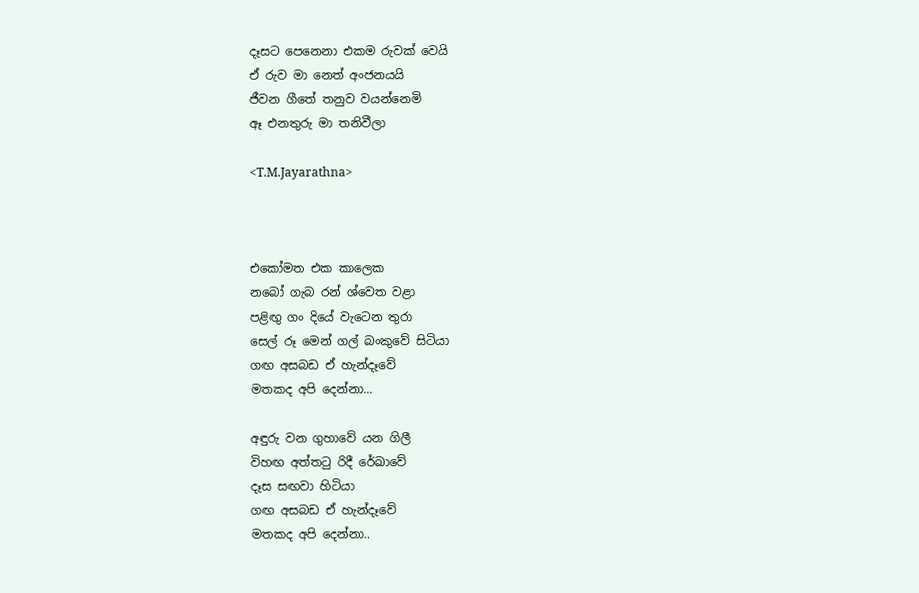දෑසට පෙනෙනා එකම රුවක් වෙයි
ඒ රුව මා නෙත් අංජනයයි
ජීවන ගීතේ තනුව වයන්නෙමි
ඈ එනතුරු මා තනිවීලා

<T.M.Jayarathna>



එකෝමත එක කාලෙක
නබෝ ගැබ රන් ශ්වෙත වළා
පළිඟු ගං දියේ වැටෙන තුරා
සෙල් රූ මෙන් ගල් බංකුවේ සිටියා
ගඟ අසබඩ ඒ හැන්දෑවේ
මතකද අපි දෙන්නා...

අඳුරු වන ගුහාවේ යන ගිලී
විහඟ අත්ත‍ටු රිදී රේඛාවේ
දෑස සඟවා හිටියා
ගඟ අසබඩ ඒ හැන්දෑවේ
මතකද අපි දෙන්නා..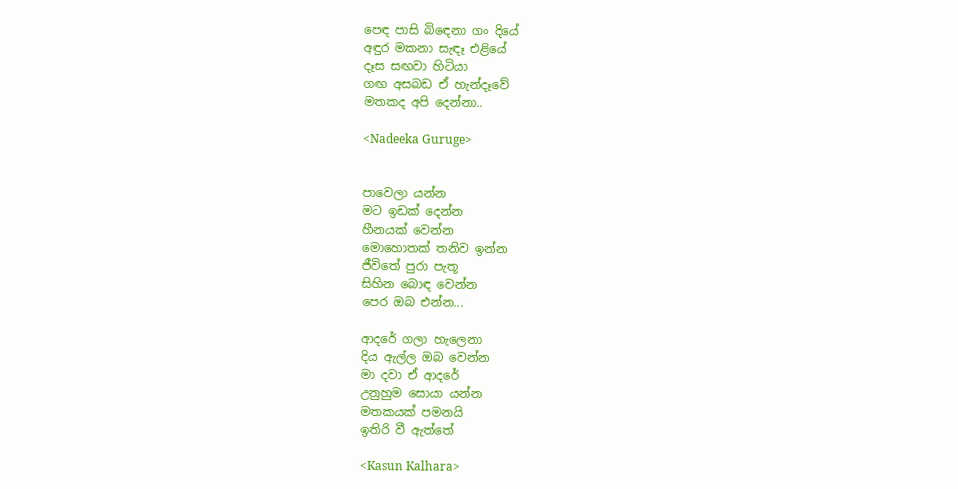පෙඳ පාසි බි‍ඳෙනා ගං දියේ
අඳුර මකනා සැඳෑ එළියේ
දෑස සඟවා හිටියා
ගඟ අසබඩ ඒ හැන්දෑවේ
මතකද අපි දෙන්නා..

<Nadeeka Guruge>


පාවෙලා යන්න
මට ඉඩක් දෙන්න
හීනයක් වෙන්න
මොහොතක් තනිව ඉන්න
ජීවිතේ පුරා පැතූ
සිහින බොඳ වෙන්න
පෙර ඔබ එන්න...

ආදරේ ගලා හැලෙනා
දිය ඇල්ල ඔබ වෙන්න
මා දවා ඒ ආදරේ
උනුහුම සොයා යන්න
මතකයක් පමනයි
ඉතිරි වී ඇත්තේ

<Kasun Kalhara>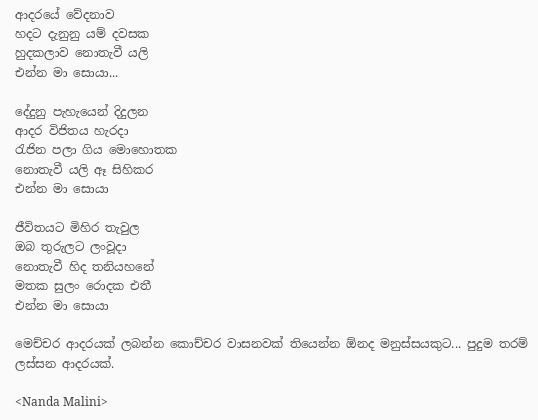ආදරයේ වේදනාව
හදට දැනුනු යම් දවසක
හුදකලාව නොතැවී යලි
එන්න මා සොයා...

දේදුනු පැහැයෙන් දිදුලන
ආදර විජිතය හැරදා
රැජින පලා ගිය මොහොතක
නොතැවී යලි ඈ සිහිකර
එන්න මා‍ සොයා

ජීවිතයට මිහිර තැවුල
ඔබ තුරුලට ලංවූදා
නොතැවී හිද තනියහනේ
මතක සුලං රොදක එතී
එන්න මා‍ සොයා

මෙච්චර ආදරයක් ලබන්න කොච්චර වාසනවක් තියෙන්න ඕනද මනුස්සයකුට... පුදුම තරම් ලස්සන ආදරයක්.

<Nanda Malini>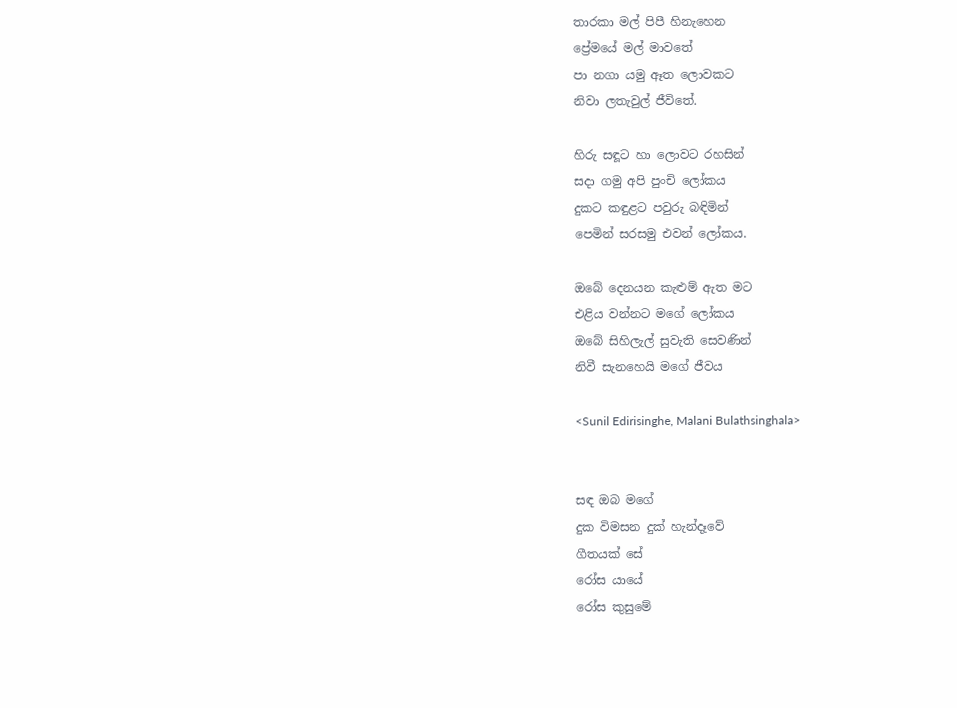තාරකා මල් පිපී හිනැහෙන
ප්‍රේමයේ මල් මාවතේ
පා නගා යමු ඈත ලොවකට
නිවා ලතැවුල් ජීවිතේ.

හිරු සඳූට හා ලොවට රහසින්
සදා ගමු අපි පුංචි ලෝකය
දුකට කඳුළට පවුරු බඳිමින්
පෙමින් සරසමු එවන් ලෝකය.

ඔබේ දෙනයන කැළුම් ඇත මට
එළිය වන්නට මගේ ලෝකය
ඔබේ සිහිලැල් සුවැති සෙවණින්
නිවී සැනහෙයි මගේ ජීවය

<Sunil Edirisinghe, Malani Bulathsinghala>


සඳ ඔබ මගේ
දුක විමසන දුක් හැන්දෑවේ
ගීතයක් සේ
රෝස යායේ
රෝස කුසුමේ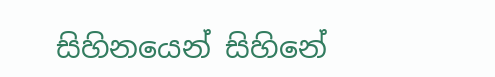සිහිනයෙන් සිහිනේ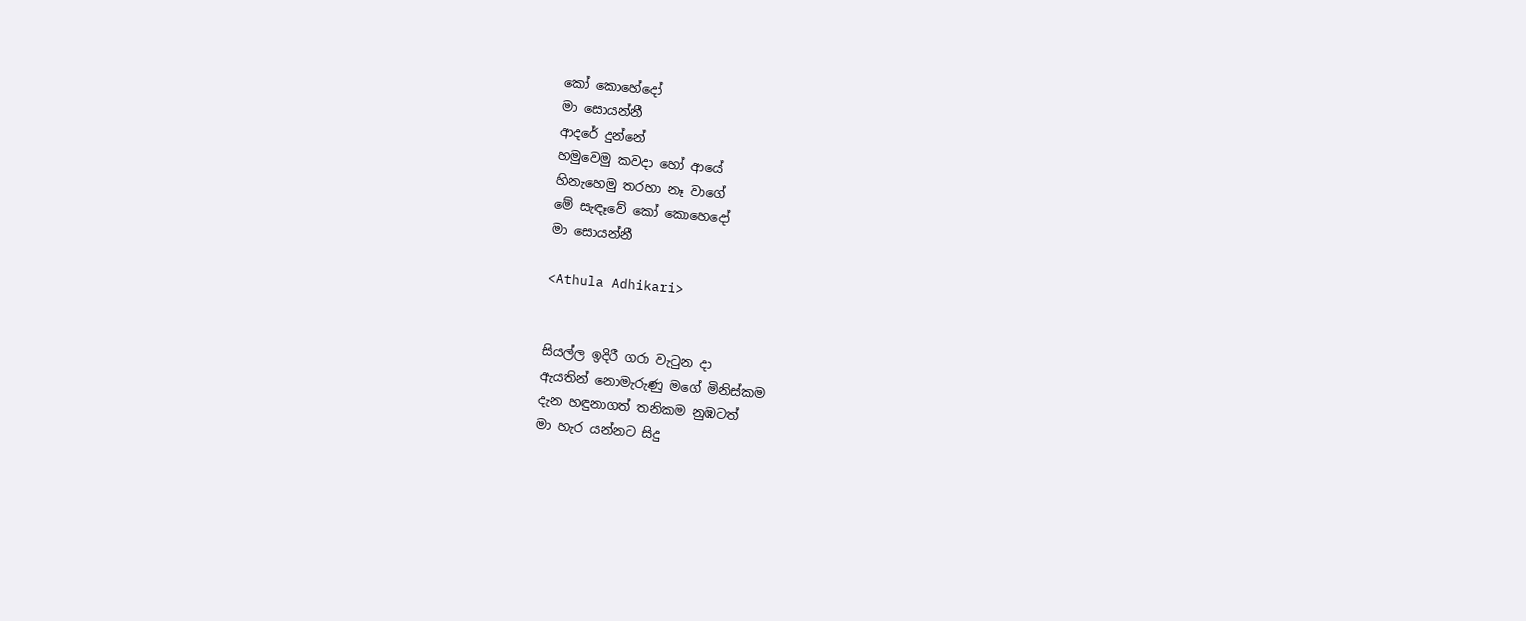කෝ කොහේදෝ
මා සොයන්නී
ආදරේ දුන්නේ
හමුවෙමු කවදා හෝ ආයේ
හිනැහෙමු තරහා නෑ වාගේ
මේ සැඳෑවේ කෝ කොහෙදෝ
මා සොයන්නී

<Athula Adhikari>


සියල්ල ඉදිරී ගරා වැ‍ටුන දා
ඇයතින් නොමැරුණු මගේ මිනිස්කම
දැන හඳුනාගත් තනිකම නුඹටත්
මා හැර යන්නට සිදු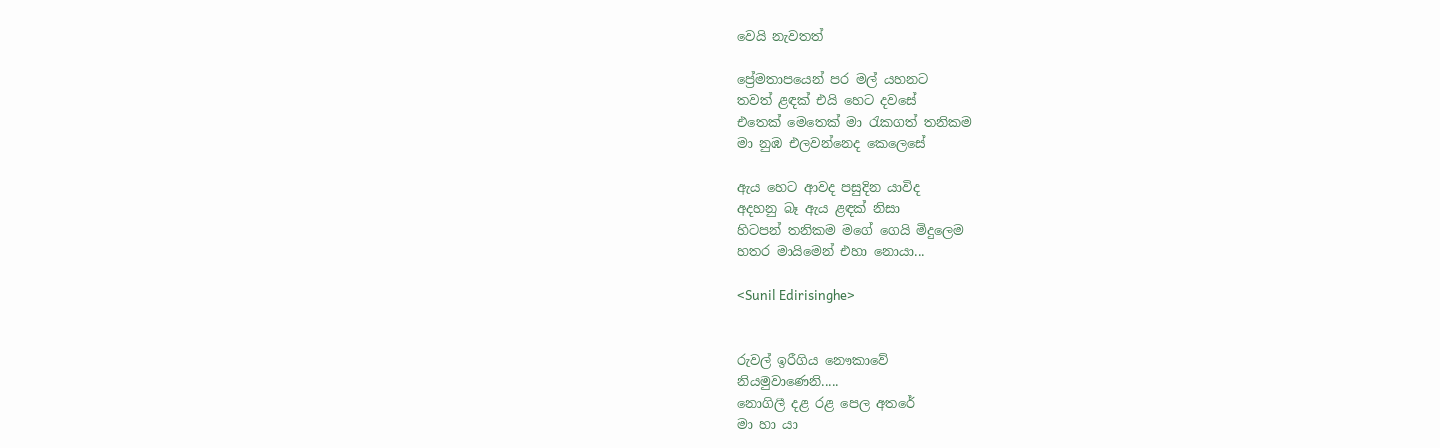වෙයි නැවතත්

ප්‍රේමතාපයෙන් පර මල් යහනට
තවත් ළඳක් එයි හෙට දවසේ
එතෙක් මෙතෙක් මා ‍රැකගත් තනිකම
මා නුඹ එලවන්නෙද කෙලෙසේ

ඇය හෙට ආවද පසුදින යාවිද
අදහනු බෑ ඇය ළඳක් නිසා
හිටපන් තනිකම මගේ ගෙයි මිදුලෙම
හතර මායිමෙන් එහා නොයා...

<Sunil Edirisinghe>


රුවල් ඉරීගිය නෞකාවේ
නියමුවාණෙනි.....
නොගිලී දළ රළ පෙල අතරේ
මා හා යා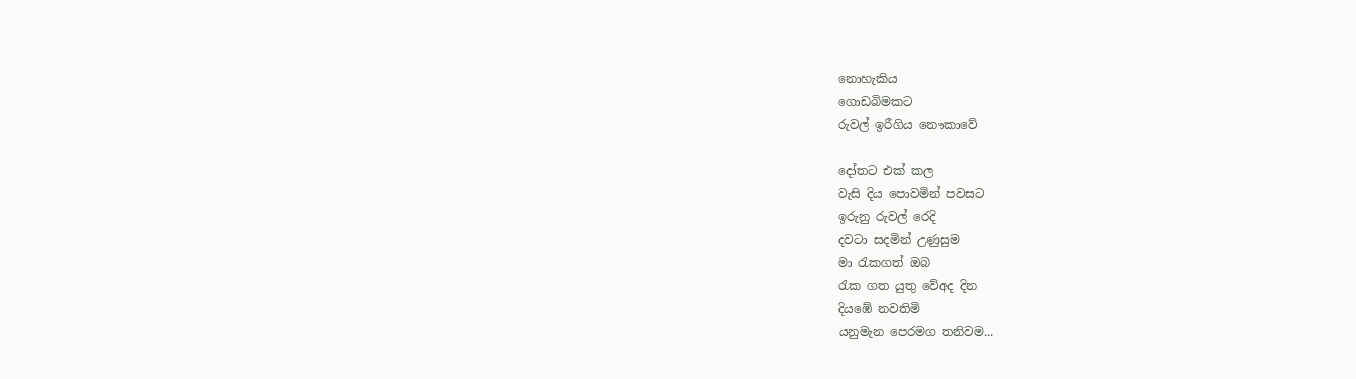නොහැකිය
ගොඩබිමකට
රුවල් ඉරීගිය නෞකාවේ

දෝතට එක් කල
වැසි දිය පොවමින් පවසට
ඉරුනු රුවල් රෙදි
දවටා සදමින් උණුසුම
මා ‍රැකගත් ඔබ
රැක ගත යුතු වේඅද දින
දියඹේ නවතිමි
යනුමැන පෙරමග තනිවම...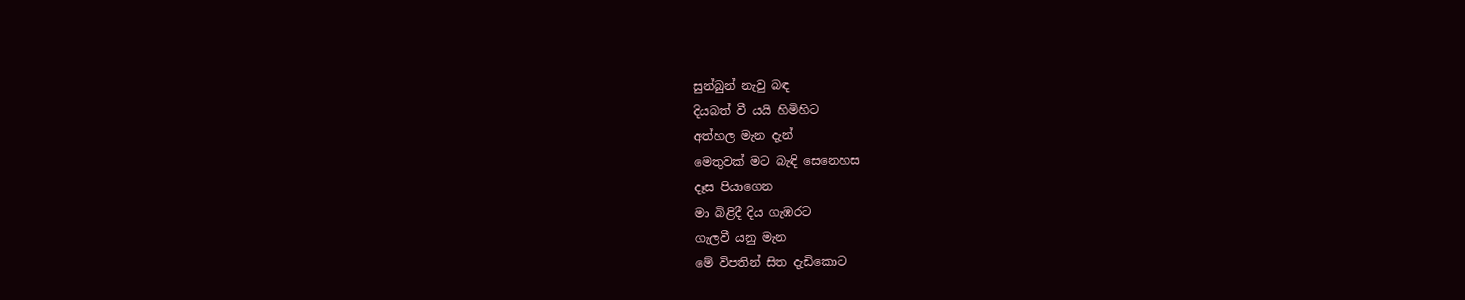සුන්බුන් නැවු බඳ
දියබත් වී යයි හිමිහිට
අත්හල මැන දැන්
මෙතුවක් මට බැඳි සෙනෙහස
දෑස පියාගෙන
මා බිළිදී දිය ගැඹරට
ගැලවී යනු මැන
මේ විපතින් සිත දැඩිකොට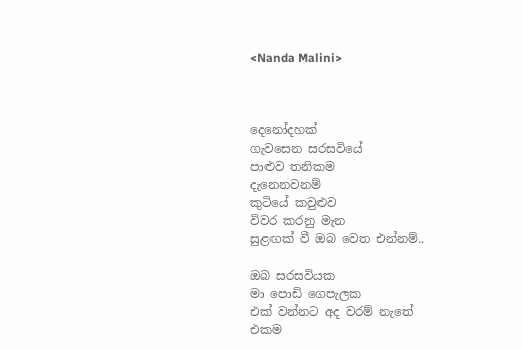<Nanda Malini>



දෙනෝදහක්
ගැවසෙන සරසවියේ
පාළුව තනිකම
දැනෙනවනම්
කුටියේ කවුළුව
විවර කරනු මැන
සුළඟක් වී ඔබ වෙත එන්නම්..

ඔබ සරසවියක
මා පොඩි ගෙපැලක
එක් වන්නට අද වරම් නැතේ
එකම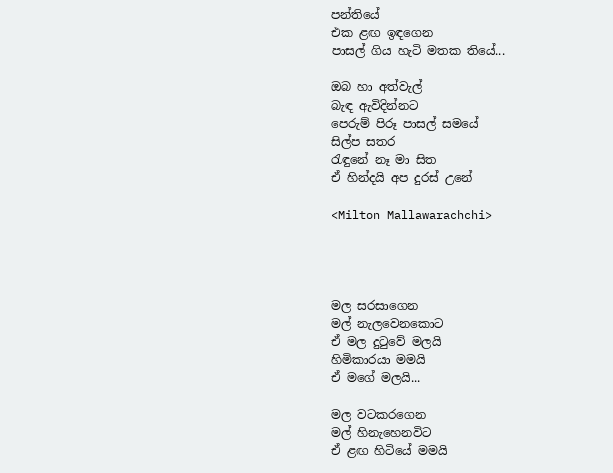පන්තියේ
එක ළඟ ඉඳගෙන
පාසල් ගිය හැටි මතක තියේ...

ඔබ හා අත්වැල්
බැඳ ඇවිදින්නට
පෙරුම් පිරූ පාසල් සමයේ
සිල්ප සතර
රැඳුනේ නෑ මා සිත
ඒ හින්දයි අප දුරස් උනේ

<Milton Mallawarachchi>




මල සරසාගෙන
මල් නැලවෙනකොට
ඒ මල දු‍ටුවේ මලයි
හිමිකාරයා මමයි
ඒ මගේ මලයි...

මල වටකරගෙන
මල් හිනැහෙනවිට
ඒ ළඟ හිටියේ මමයි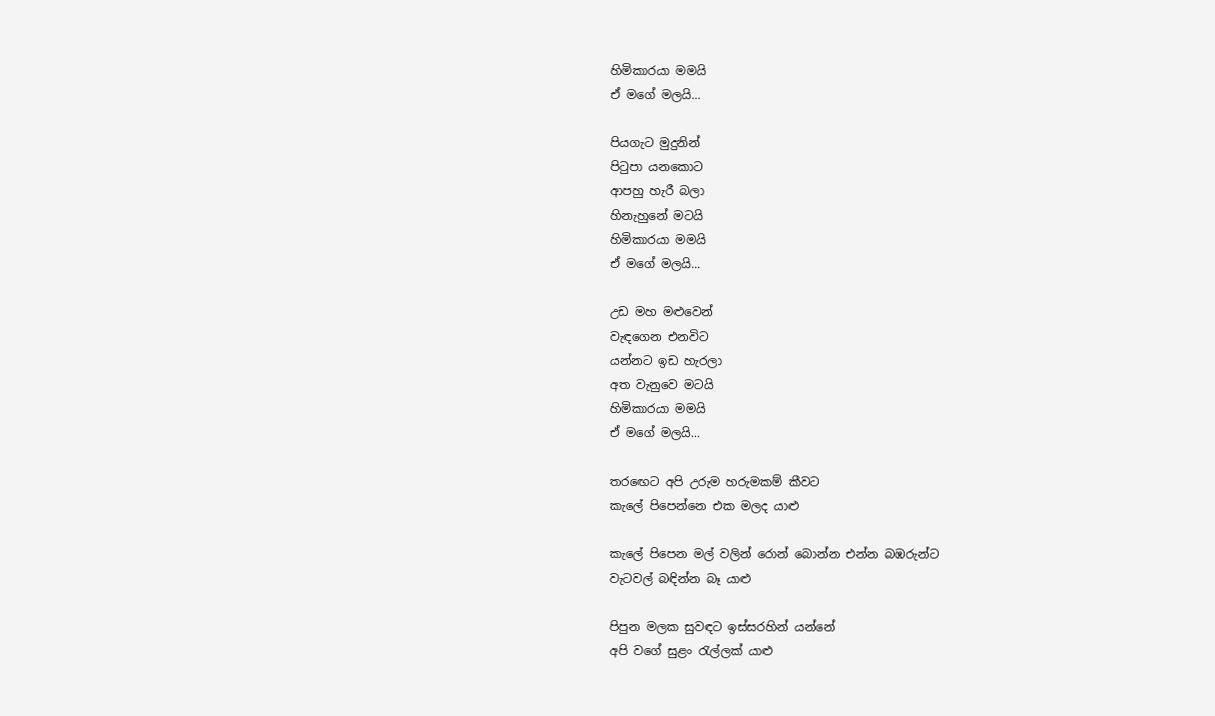හිමිකාරයා මමයි
ඒ මගේ මලයි...

පියගැට මුදුනින්
පි‍ටුපා යනකොට
ආපහු හැරී බලා
හිනැහුනේ මටයි
හිමිකාරයා මමයි
ඒ මගේ මලයි...

උඩ මහ මළුවෙන්
වැඳගෙන එනවිට
යන්නට ඉඩ හැරලා
අත වැනුවෙ මටයි
හිමිකාරයා මමයි
ඒ මගේ මලයි...

තර‍ඟෙට අපි උරුම හරුමකම් කීවට
කැලේ පිපෙන්නෙ එක මලද යාළු

කැලේ පිපෙන මල් වලින් රොන් බොන්න එන්න බඹරුන්ට
වැටවල් බඳින්න බෑ යාළු

පිපුන මලක සුවඳට ඉස්සරහින් යන්නේ
අපි වගේ සුළං ‍රැල්ලක් යාළු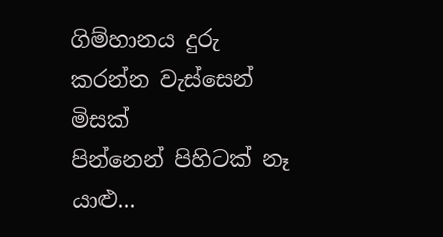ගිම්හානය දුරු කරන්න වැස්සෙන් මිසක්
පින්නෙන් පිහිටක් නෑ යාළු...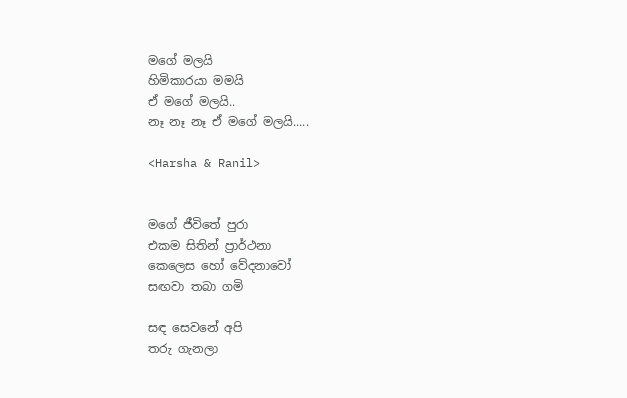මගේ මලයි
හිමිකාරයා මමයි
ඒ මගේ මලයි..
නෑ නෑ නෑ ඒ මගේ මලයි.....

<Harsha & Ranil>


මගේ ජීවිතේ පුරා
එකම සිතින් ප්‍රාර්ථනා
කෙලෙස හෝ වේදනාවෝ
සඟවා තබා ගමි

සඳ සෙවනේ අපි
තරු ගැනලා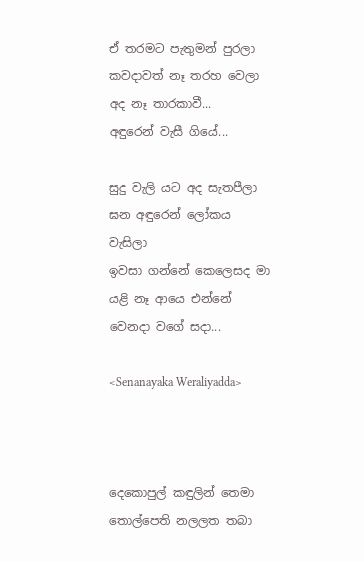ඒ තරමට පැතුමන් පුරලා
කවදාවත් නෑ තරහ වෙලා
අද නෑ තාරකාවී...
අඳුරෙන් වැසී ගියේ...

සුදු වැලි යට අද සැතපීලා
ඝන අඳුරෙන් ලෝකය වැසිලා
ඉවසා ගන්නේ කෙලෙසද මා
යළි නෑ ආයෙ එන්නේ
වෙනදා වගේ සදා...

<Senanayaka Weraliyadda>



දෙකොපුල් කඳුලින් තෙමා
තොල්පෙති නලලත තබා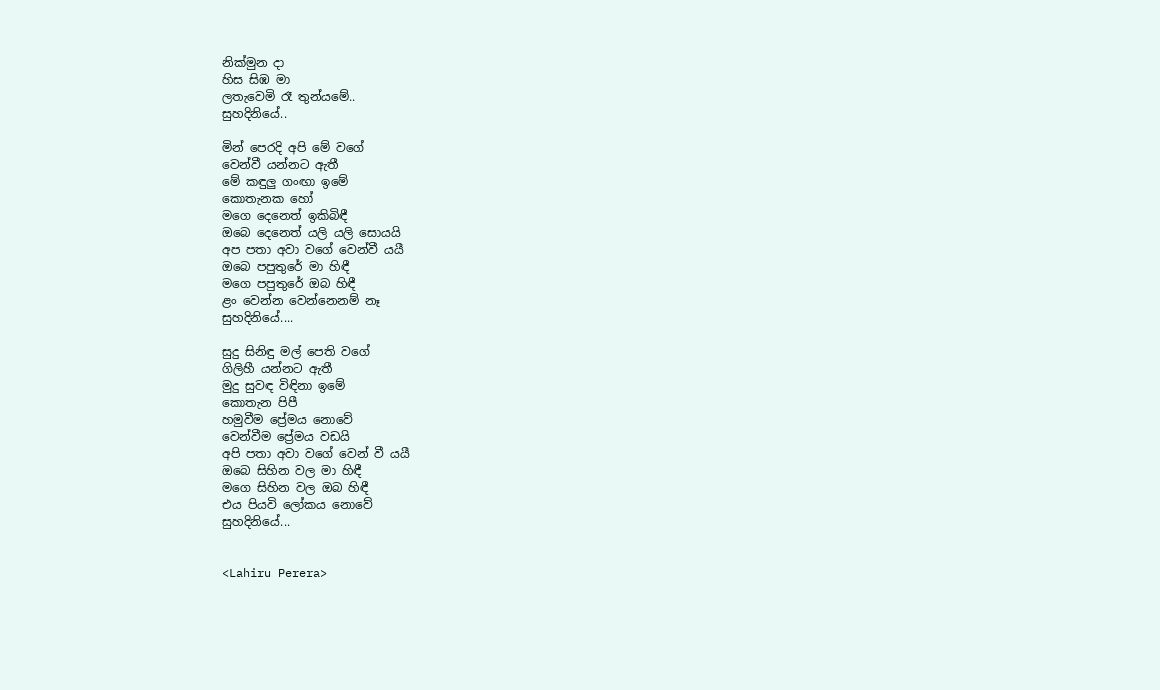නික්මුන දා
හිස සිඹ මා
ලතැවෙමි රෑ තුන්යමේ..
සුහදිනියේ..

මින් පෙරදි අපි මේ වගේ
වෙන්වී යන්නට ඇතී
මේ කඳුලු ගංඟා ඉමේ
කොතැනක හෝ
මගෙ දෙනෙත් ඉකිබිඳී
ඔබෙ දෙනෙත් යලි යලි සොයයි
අප පතා අවා වගේ වෙන්වී යයී
ඔබෙ පපුතුරේ මා හිඳී
මගෙ පපුතුරේ ඔබ හිඳී
ළං වෙන්න වෙන්නෙනම් නෑ
සුහදිනියේ....

සුදු සිනිඳු මල් පෙති වගේ
ගිලිහී යන්නට ඇතී
මුදු සුවඳ විඳිනා ඉමේ
කොතැන පිපී
හමුවීම ප්‍රේමය නොවේ
වෙන්වීම ප්‍රේමය වඩයි
අපි පතා අවා වගේ වෙන් වී යයී
ඔබෙ සිහින වල මා හිඳී
මගෙ සිහින වල ඔබ හිඳී
එය පියවි ලෝකය නොවේ
සුහදිනියේ...


<Lahiru Perera>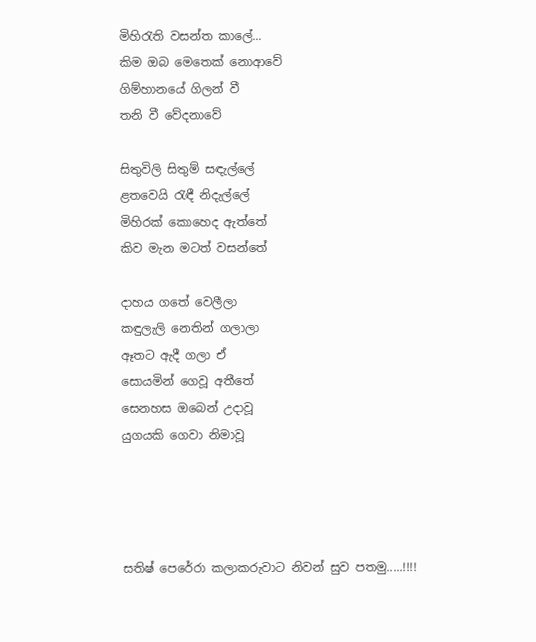මිහි‍රැති වසන්ත කාලේ...
කිම ඔබ මෙතෙක් නොආවේ
ගිම්හානයේ ගිලන් වී
තනි වී වේදනාවේ

සිතුවිලි සිතුම් සඳැල්ලේ
ළතවෙයි රැඳී නිදැල්ලේ
මිහිරක් කොහෙද ඇත්තේ
කිව මැන මටත් වසන්තේ

දාහය ගතේ වෙලීලා
කඳුලැලි නෙතින් ගලාලා
ඈතට ඇදී ගලා ඒ
සොයමින් ගෙවූ අතීතේ
සෙනහස ඔබෙන් උදාවූ
යුගයකි ගෙවා නිමාවූ




සතිෂ් පෙරේරා කලාකරුවාට නිවන් සුව පතමු.....!!!!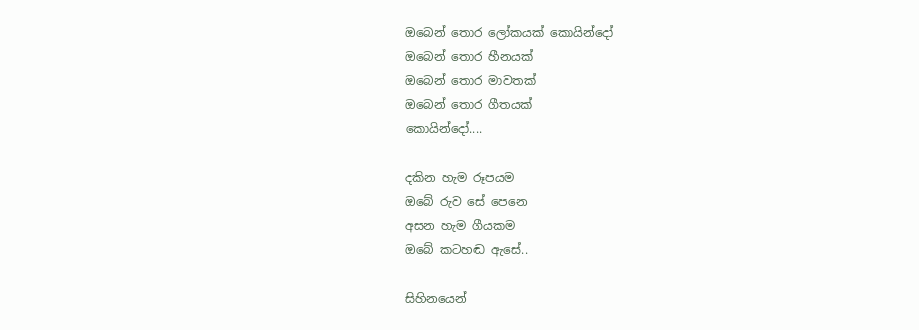ඔබෙන් තොර ලෝකයක් කොයින්දෝ
ඔබෙන් තොර හීනයක්
ඔබෙන් තොර මාවතක්
ඔබෙන් තොර ගීතයක්
කොයින්දෝ....

දකින හැම රූපයම
ඔබේ රුව සේ පෙනෙ
අසන හැම ගීයකම
ඔබේ කටහඬ ඇසේ..

සිහිනයෙන්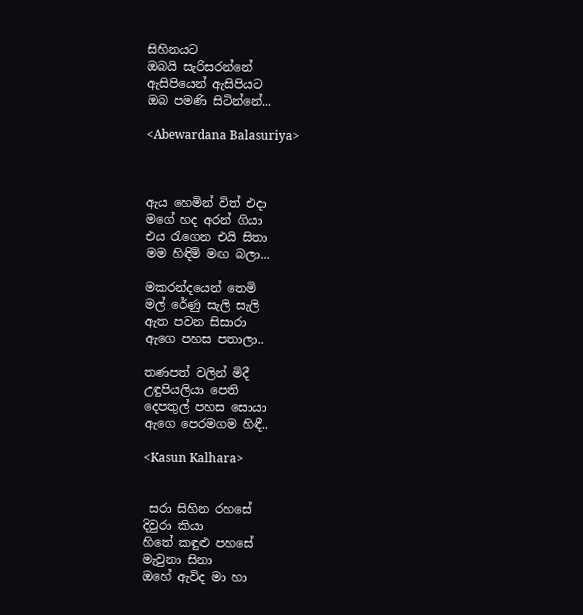සිහිනයට
ඔබයි සැරිසරන්නේ
ඇසිපියෙන් ඇසිපියට
ඔබ පමණි සිටින්නේ...

<Abewardana Balasuriya>



ඇය හෙමින් විත් එදා
මගේ හද අරන් ගියා
එය ‍රැගෙන එයි සිතා
මම හිඳිමි මඟ බලා...

මකරන්දයෙන් තෙමි
මල් රේණු සැලි සැලි
ඇත පවන සිසාරා
ඇගෙ පහස පතාලා..

තණපත් වලින් මිදී
උඳුපියලියා පෙති
දෙපතුල් පහස සොයා
ඇගෙ පෙරමගම හිඳී..

<Kasun Kalhara>


 සරා සිහින රහසේ
දිවුරා කියා
හිතේ කඳුළු පහසේ
මැවුනා සිනා
ඔහේ ඇවිද මා හා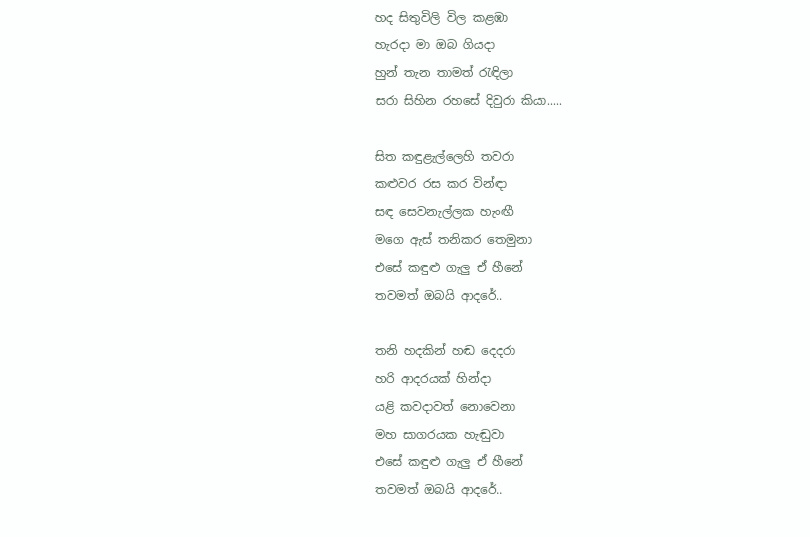හද සිතුවිලි විල කළඹා
හැරදා මා ඔබ ගියදා
හුන් තැන තාමත් ‍රැඳිලා
සරා සිහින රහසේ දිවුරා කියා.....

සිත කඳුළැල්ලෙහි තවරා
කළුවර රස කර වින්ඳා
සඳ සෙවනැල්ලක හැංඟී
මගෙ ඇස් තනිකර තෙමුනා
එසේ කඳුළු ගැලු ඒ හීනේ
තවමත් ඔබයි ආදරේ..

තනි හදකින් හඬ දෙදරා
හරි ආදරයක් හින්දා
යළි කවදාවත් නොවෙනා
මහ සාගරයක හැඬුවා
එසේ කඳුළු ගැලු ඒ හීනේ
තවමත් ඔබයි ආදරේ..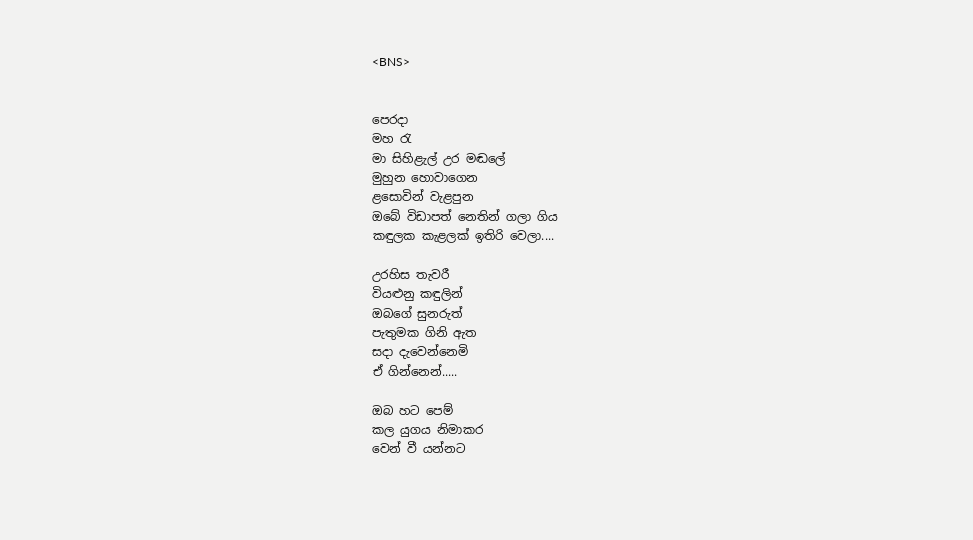<BNS>


පෙරදා
මහ ‍රැ
මා සිහිළැල් උර මඬලේ
මුහුන හොවාගෙන
ළසොවින් වැළපුන
ඔබේ විඩාපත් නෙතින් ගලා ගිය
කඳුලක කැළලක් ඉතිරි වෙලා....

උරහිස තැවරී
වියළුනු කඳුලින්
ඔබගේ සුනරුත්
පැතුමක ගිනි ඇත
සදා දැවෙන්නෙමි
ඒ ගින්නෙන්.....

ඔබ හට පෙම්
කල යුගය නිමාකර
වෙන් වී යන්නට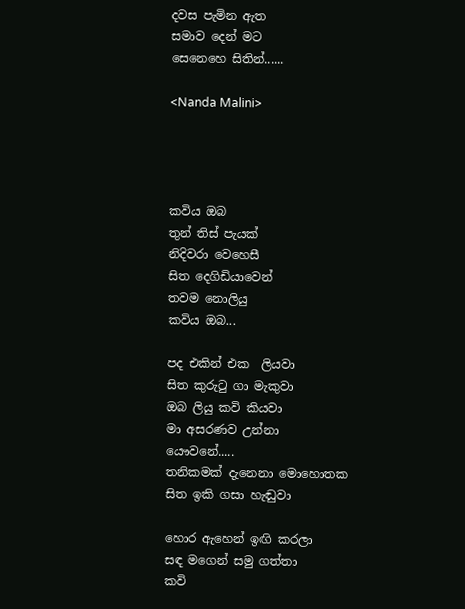දවස පැමින ඇත
සමාව දෙන් මට
සෙනෙහෙ සිතින්......

<Nanda Malini>




කවිය ඔබ
තුන් තිස් පැයක්
නිදිවරා වෙහෙසී
සිත දෙගිඩියාවෙන්
තවම නොලියු
කවිය ඔබ...

පද එකින් එක  ලියවා
සිත කුරු‍ටු ගා මැකුවා
ඔබ ලියු කවි කියවා
මා අසරණව උන්නා
යෞවනේ.....
තනිකමක් දැනෙනා මොහොතක
සිත ඉකි ගසා හැඬුවා

හොර ඇහෙන් ඉඟි කරලා
සඳ මගෙන් සමු ගත්තා
කවි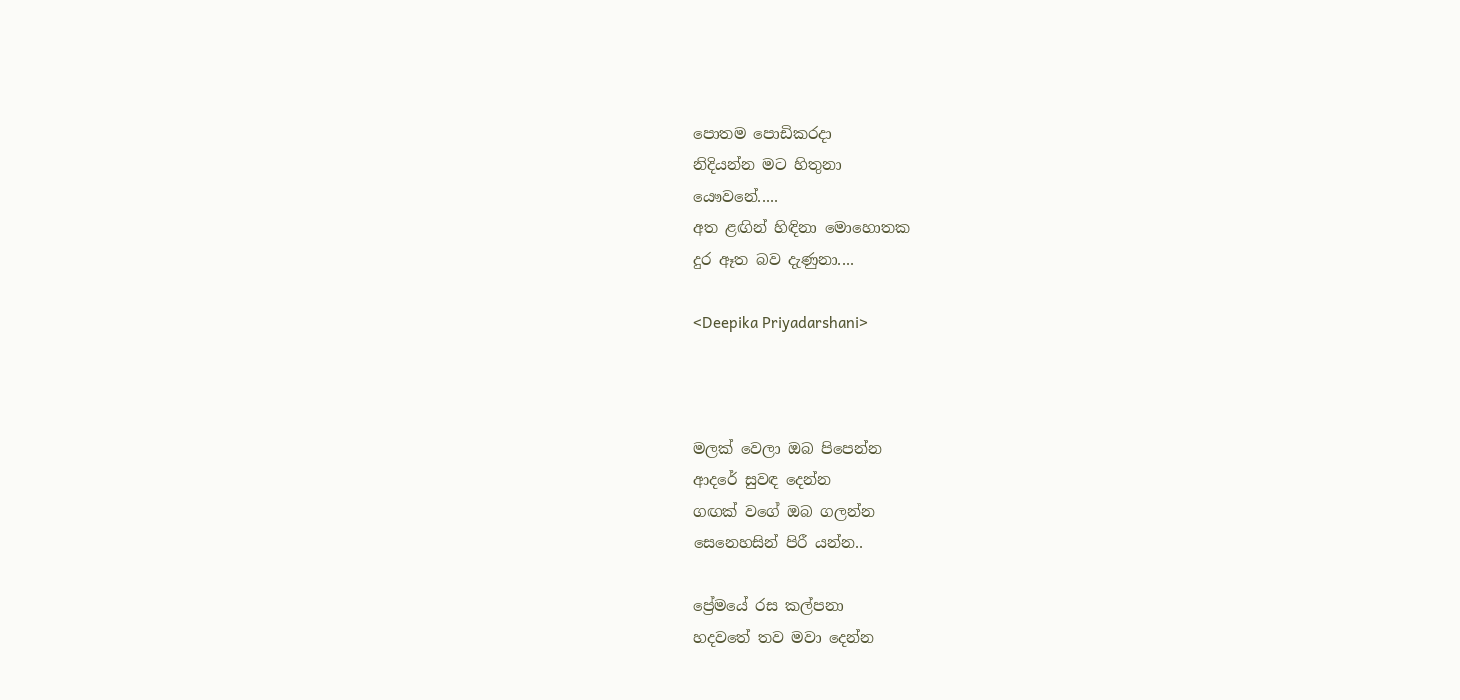පොතම පොඩිකරදා
නිදියන්න මට හිතුනා
යෞවනේ.....
අත ළඟින් හිඳිනා මොහොතක
දුර ඈත බව දැණුනා....

<Deepika Priyadarshani>



මලක් වෙලා ඔබ පිපෙන්න
ආදරේ සුවඳ දෙන්න
ගඟක් වගේ ඔබ ගලන්න
සෙනෙහසින් පිරී යන්න..

ප්‍රේමයේ රස කල්පනා
හදවතේ තව මවා දෙන්න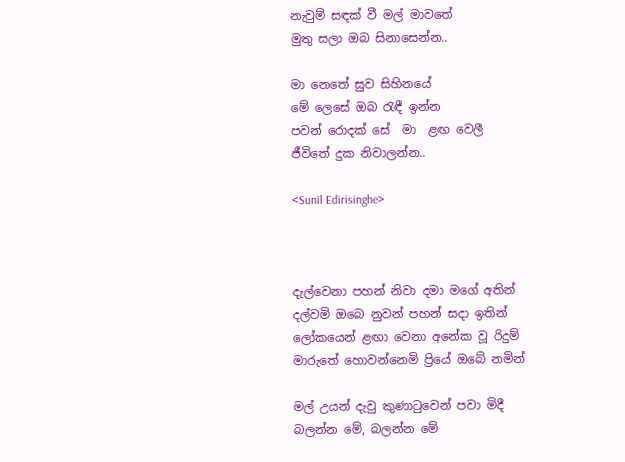නැවුම් සඳක් වී මල් මාවතේ
මුතු සලා ඔබ සිනාසෙන්න..

මා නෙතේ සුව සිහිනයේ
මේ ලෙසේ ඔබ ‍රැඳී ඉන්න
පවන් රොදක් සේ  මා  ළඟ වෙලී
ජීවිතේ දුක නිවාලන්න..

<Sunil Edirisinghe>



දැල්වෙනා පහන් නිවා දමා මගේ අතින්
දල්වමි ඔබෙ නුවන් පහන් සදා ඉතින්
ලෝකයෙන් ළඟා වෙනා අනේක වූ රිදුම්
මාරුතේ හොවන්නෙමි ප්‍රියේ ඔබේ නමින්

මල් උයන් දැවු කුණා‍ටුවෙන් පවා මිදී
බලන්න මේ, බලන්න මේ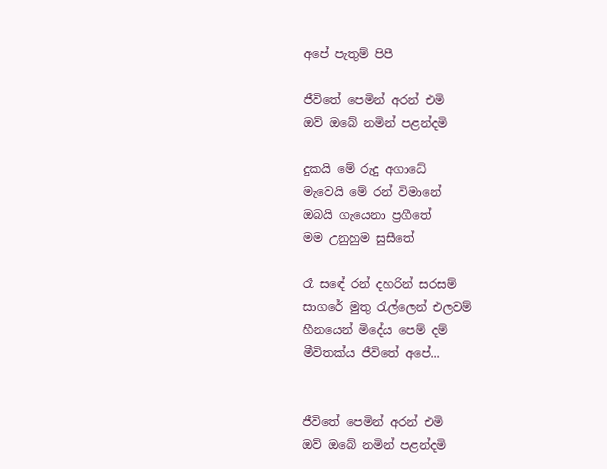අපේ පැතුම් පිපී

ජීවිතේ පෙමින් අරන් එමි
ඔව් ඔබේ නමින් පළන්දමි

දුකයි මේ රුදු අගාධේ
මැවෙයි මේ රන් විමානේ
ඔබයි ගැයෙනා ප්‍රගීතේ
මම උනුහුම සුසීතේ

රෑ සඳේ රන් දහරින් සරසම්
සාගරේ මුතු ‍රැල්ලෙන් එලවම්
හීනයෙන් මිදේය පෙම් දම්
මීවිතක්ය ජීවිතේ අපේ...


ජීවිතේ පෙමින් අරන් එමි
ඔව් ඔබේ නමින් පළන්දමි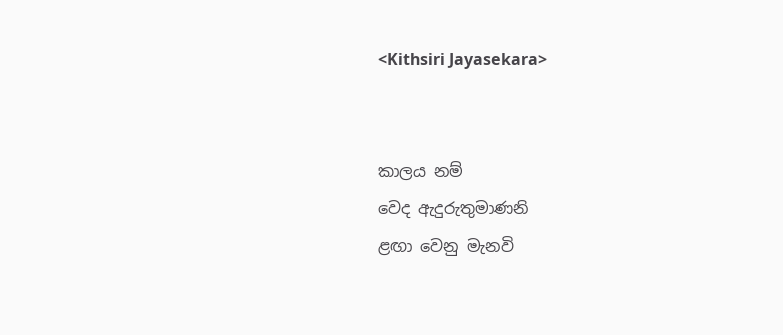<Kithsiri Jayasekara>


කාලය නම්
වෙද ඇදුරුතුමාණනි
ළඟා වෙනු මැනවි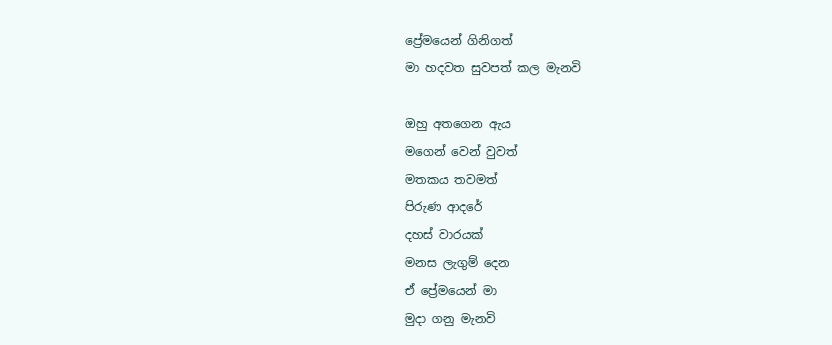ප්‍රේමයෙන් ගිනිගත්
මා හදවත සුවපත් කල මැනවි

ඔහු අතගෙන ඇය
මගෙන් වෙන් වුවත්
මතකය තවමත්
පිරුණ ආදරේ
දහස් වාරයක්
මනස ලැගුම් දෙන
ඒ ප්‍රේමයෙන් මා
මුදා ගනු මැනවි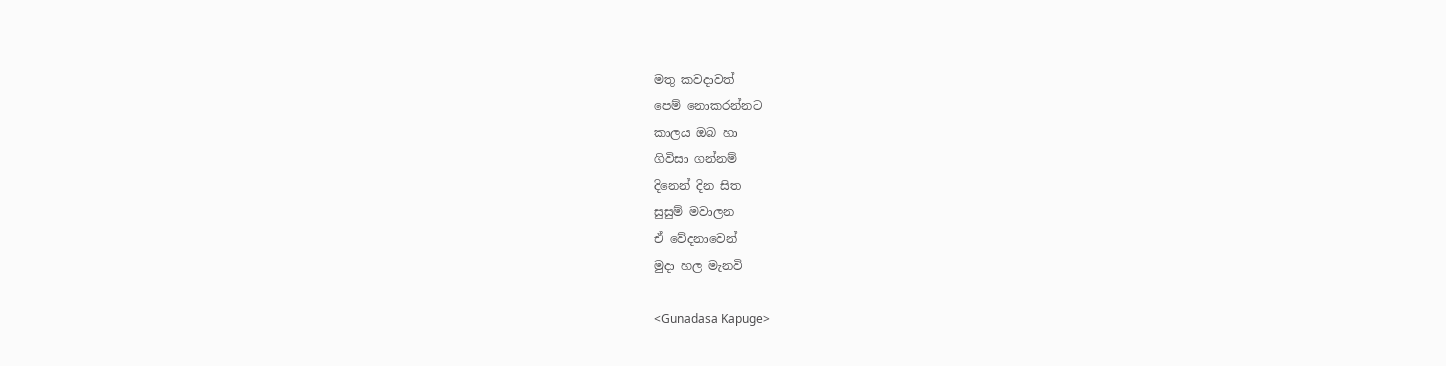මතු කවදාවත්
පෙම් නොකරන්නට
කාලය ඔබ හා
ගිවිසා ගන්නම්
දිනෙන් දින සිත
සුසුම් මවාලන
ඒ වේදනාවෙන්
මුදා හල මැනවි

<Gunadasa Kapuge>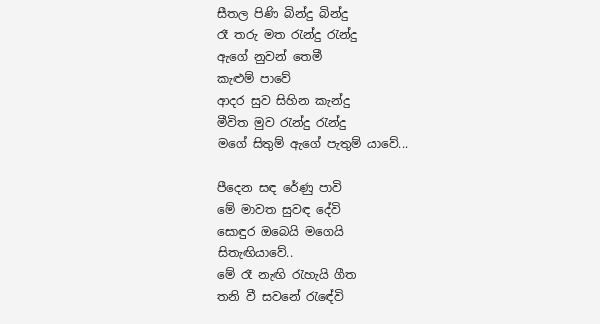සීතල පිණි බින්දු බින්දු
රෑ තරු මත ‍රැන්දු ‍රැන්දු
ඇගේ නුවන් තෙමී
කැළුම් පාවේ
ආදර සුව සිහින කැන්දු
මීවිත මුව ‍රැන්දු ‍රැන්දු
මගේ සිතුම් ඇගේ පැතුම් යාවේ...

පීදෙන සඳ රේණු පාවි
මේ මාවත සුවඳ දේවි
සොඳුර ඔබෙයි මගෙයි
සිතැඟියාවේ..
මේ රෑ නැඟි ‍රැහැයි ගීත
තනි වී සවනේ ‍රැඳේවි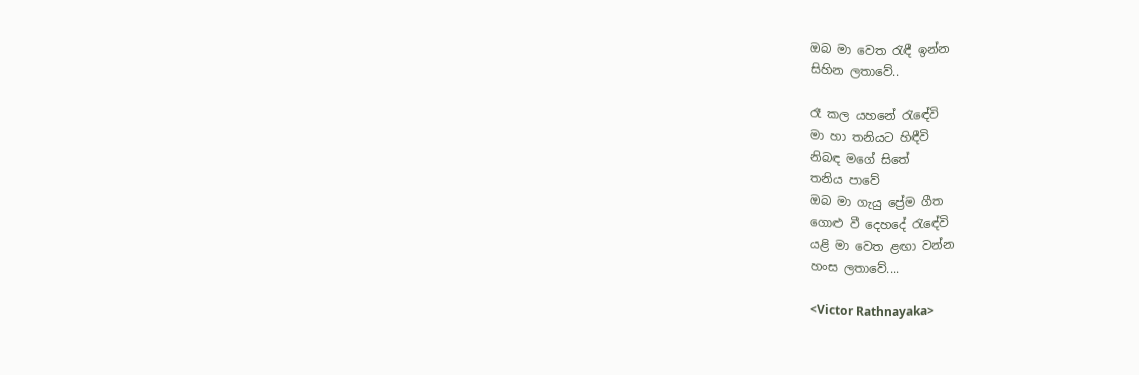ඔබ මා වෙත ‍රැඳී ඉන්න
සිහින ලතාවේ..

රෑ කල යහනේ ‍රැඳේවි
මා හා තනියට හිඳීවි
නිබඳ මගේ සිතේ
තනිය පාවේ
ඔබ මා ගැයු ප්‍රේම ගීත
ගොළු වී දෙහදේ ‍රැඳේවි
යළි මා වෙත ළඟා වන්න
හංස ලතාවේ....

<Victor Rathnayaka>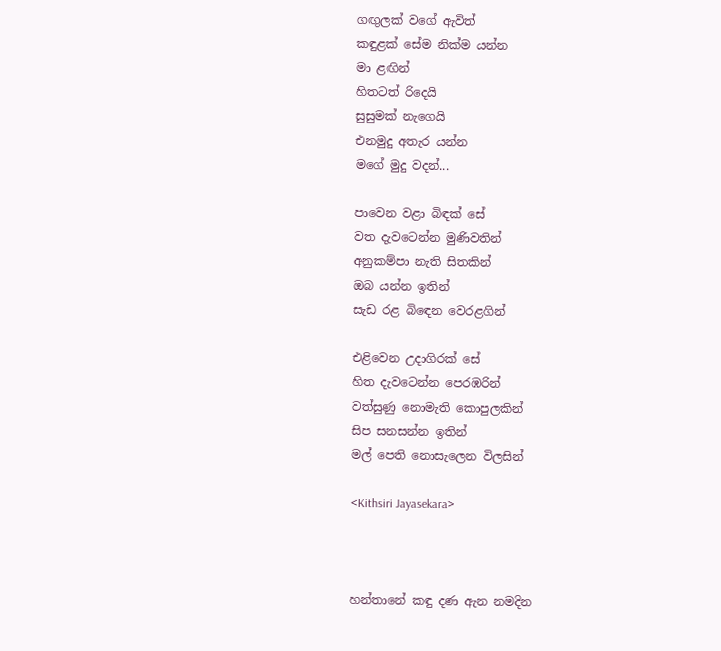ගඟුලක් වගේ ඇවිත්
කඳුළක් සේම නික්ම යන්න
මා ළඟින්
හිතටත් රිදෙයි
සුසුමක් නැගෙයි
එනමුදු අතැර යන්න
මගේ මුදු වදන්...

පාවෙන වළා බිඳක් සේ
වත දැවටෙන්න මුණිවතින්
අනුකම්පා නැති සිතකින්
ඔබ යන්න ඉතින්
සැඩ රළ බි‍ඳෙන වෙරළගින්

එළිවෙන උදාගිරක් සේ
හිත දැවටෙන්න පෙරඹරින්
වත්සුණු නොමැති කොපුලකින්
සිප සනසන්න ඉතින්
මල් පෙති නොසැලෙන විලසින්

<Kithsiri Jayasekara>



හන්තානේ කඳු දණ ඇන නමදින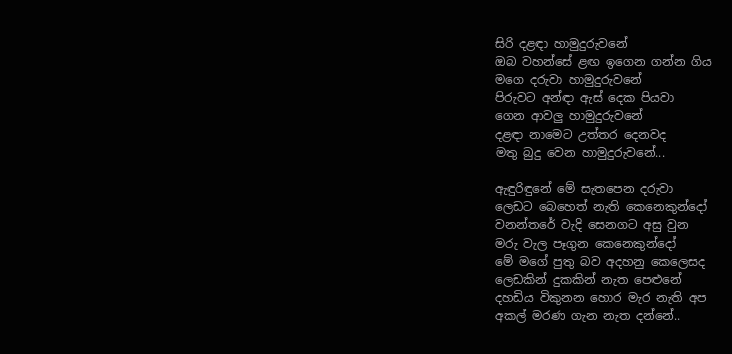සිරි දළඳා හාමුදුරුවනේ
ඔබ වහන්සේ ළඟ ඉගෙන ගන්න ගිය
මගෙ දරුවා හාමුදුරුවනේ
පිරුවට අන්ඳා ඇස් දෙක පියවා
ගෙන ආවලු හාමුදුරුවනේ
දළඳා නාමෙට උත්තර දෙනවද
මතු බුදු වෙන හාමුදුරුවනේ...

ඇඳුරිඳුනේ මේ සැතපෙන දරුවා
ලෙඩට බෙහෙත් නැති කෙනෙකුන්දෝ
වනන්තරේ වැදි සෙනගට අසු වුන
මරු වැල පෑගුන කෙනෙකුන්දෝ
මේ මගේ පුතු බව අදහනු කෙලෙසද
ලෙඩකින් දුකකින් නැත පෙළුනේ
දහඩිය විකුනන හොර මැර නැති අප
අකල් මරණ ගැන නැත දන්නේ..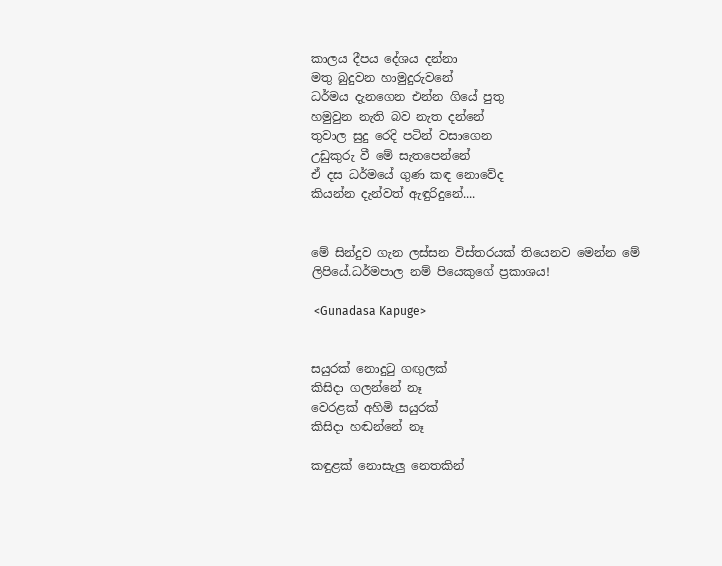කාලය දීපය දේශය දන්නා
මතු බුදුවන හාමුදුරුවනේ
ධර්මය දැනගෙන එන්න ගියේ පුතු
හමුවුන නැති බව නැත දන්නේ
තුවාල සුදු රෙදි පටින් වසාගෙන
උඩුකුරු වී මේ සැතපෙන්නේ
ඒ දස ධර්මයේ ගුණ කඳ නොවේද
කියන්න දැන්වත් ඇඳුරිදුනේ....


මේ සින්දුව ගැන ලස්සන විස්තරයක් තියෙනව මෙන්න මේ ලිපියේ.ධර්මපාල නම් පියෙකුගේ ප්‍රකාශය!

 <Gunadasa Kapuge>


සයුරක් නොදු‍ටු ගඟුලක්
කිසිදා ගලන්නේ නෑ
වෙරළක් අහිමි සයුරක්
කිසිදා හඬන්නේ නෑ

කඳුළක් නොසැලු නෙතකින්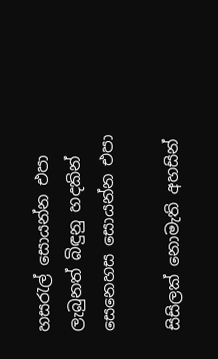හස‍රැල් සොයන්න එපා
ලැබුනත් බිඳුනු හදකින්
සෙනෙහස සොයන්න එපා

සිසිලක් නොමැති අහසින්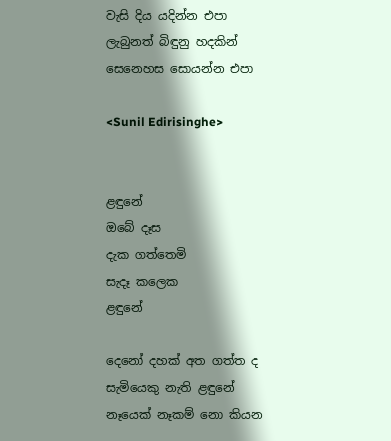වැසි දිය යදින්න එපා
ලැබුනත් බිඳුනු හදකින්
සෙනෙහස සොයන්න එපා

<Sunil Edirisinghe>


ළඳුනේ
ඔබේ දෑස
දැක ගත්තෙමි
සැදෑ කලෙක
ළඳුනේ

දෙනෝ දහක් අත ගත්ත ද
සැමියෙකු නැති ළඳුනේ
නෑයෙක් නෑකම් නො කියන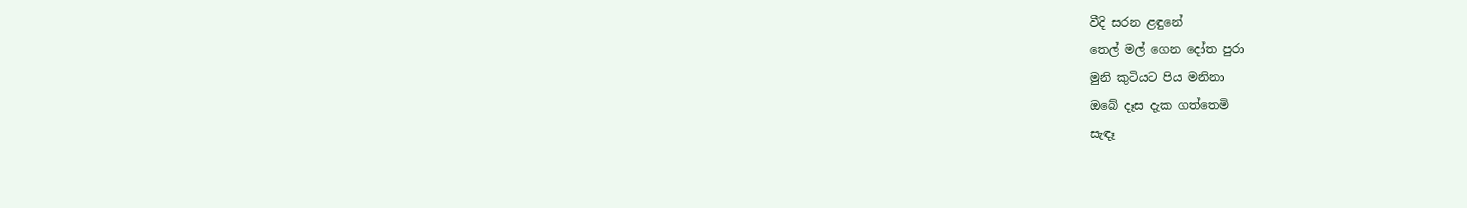වීදි සරන ළඳුනේ
තෙල් මල් ගෙන දෝත පුරා
මුනි කුටියට පිය මනිනා
ඔබේ දෑස දැක ගත්තෙමි
සැඳෑ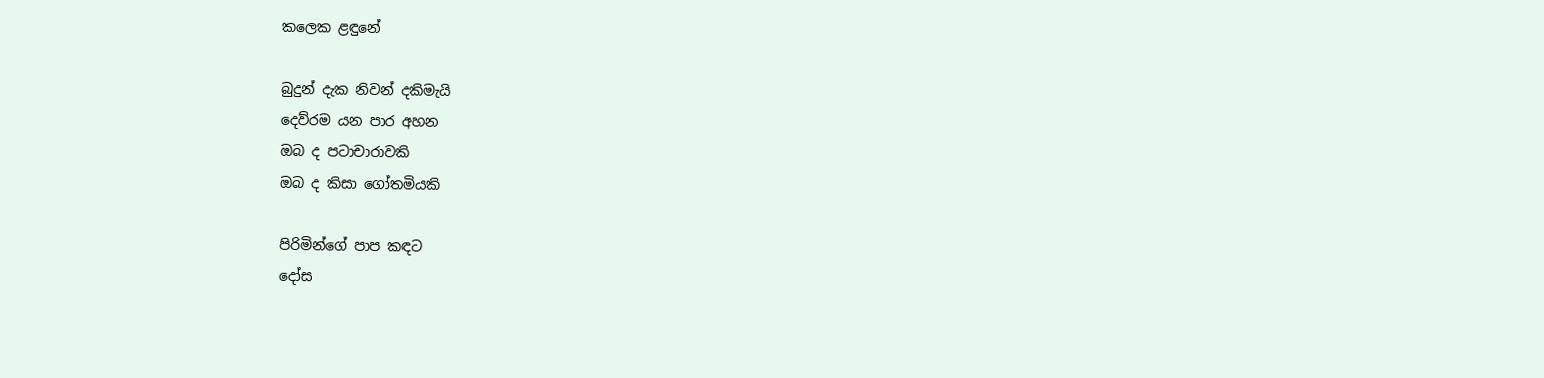කලෙක ළඳුනේ

බුදුන් දැක නිවන් දකිමැයි
දෙව්රම යන පාර අහන
ඔබ ද පටාචාරාවකි
ඔබ ද කිසා ගෝතමියකි

පිරිමින්ගේ පාප කඳට
දෝස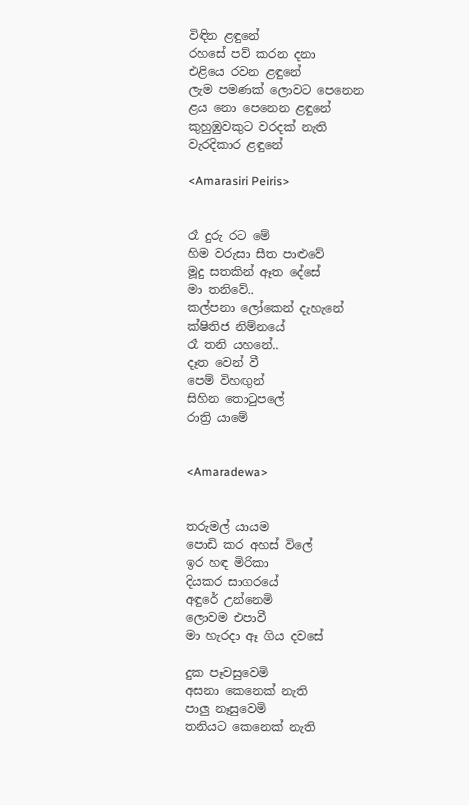විඳින ළඳුනේ
රහසේ පව් කරන දනා
එළියෙ රවන ළඳුනේ
ලැම පමණක් ලොවට පෙනෙන
ළය නො පෙනෙන ළඳුනේ
කුහුඹුවකුට වරදක් නැති
වැරදිකාර ළඳුනේ

<Amarasiri Peiris>


රෑ දුරු රට මේ
හිම වරුසා සීත පාළුවේ
මූදු සතකින් ඈත දේසේ
මා තනිවේ..
කල්පනා ලෝකෙන් දැහැනේ
ක්ෂිතිජ නිම්නයේ
රෑ තනි යහනේ..
දෑත වෙන් වී
පෙම් විහඟුන්
සිහින තො‍ටුපලේ
රාත්‍රි යාමේ


<Amaradewa>


තරුමල් යායම
පොඩි කර අහස් විලේ
ඉර හඳ මිරිකා
දියකර සාගරයේ
අඳුරේ උන්නෙමි
ලොවම එපාවී
මා හැරදා ඈ ගිය දවසේ

දුක පෑවසුවෙමි
අසනා කෙනෙක් නැති
පාලු නෑසුවෙමි
තනියට කෙනෙක් නැති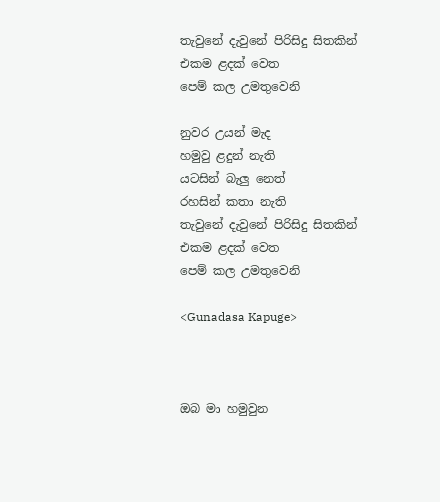තැවුනේ දැවුනේ පිරිසිදු සිතකින්
එකම ළදක් වෙත
පෙම් කල උමතුවෙනි

නුවර උයන් මැද
හමුවු ළදුන් නැති
යටසින් බැලු නෙත්
රහසින් කතා නැති
තැවුනේ දැවුනේ පිරිසිදු සිතකින්
එකම ළදක් වෙත
පෙම් කල උමතුවෙනි

<Gunadasa Kapuge>



ඔබ මා හමුවුන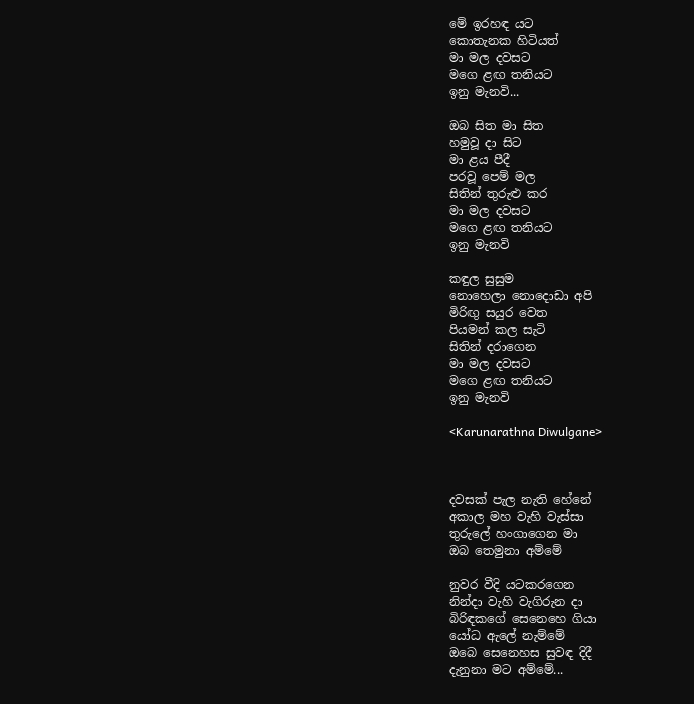මේ ඉරහඳ යට
කොතැනක හිටියත්
මා මල දවසට
මගෙ ළඟ තනියට
ඉනු මැනවි...

ඔබ සිත මා සිත
හමුවූ දා සිට
මා ළය පීදී
පරවූ පෙම් මල
සිතින් තුරුළු කර
මා මල දවසට
මගෙ ළඟ තනියට
ඉනු මැනවි

කඳුල සුසුම
නොහෙලා නොදොඩා අපි
මිරිඟු සයුර වෙත
පියමන් කල සැටි
සිතින් දරාගෙන
මා මල දවසට
මගෙ ළඟ තනියට
ඉනු මැනවි

<Karunarathna Diwulgane>



දවසක් පැල නැති හේනේ
අකාල මහ වැහි වැස්සා
තුරුලේ හංගාගෙන මා
ඔබ තෙමුනා අම්මේ

නුවර වීදි යටකරගෙන
නින්දා වැහි වැගිරුන දා
බිරිඳකගේ සෙනෙහෙ ගියා
යෝධ ඇලේ නැම්මේ
ඔබෙ සෙනෙහස සුවඳ දිදී
දැනුනා මට අම්මේ...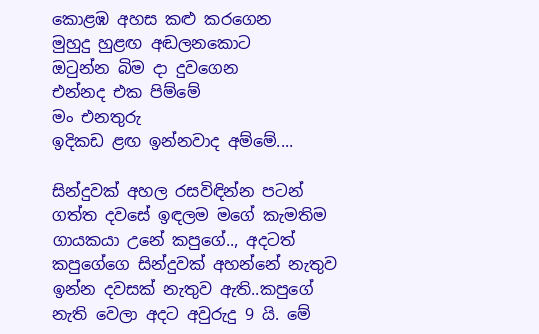කොළඹ අහස කළු කරගෙන
මුහුදු හුළඟ අඬලනකොට
ඔ‍ටුන්න බිම දා දුවගෙන
එන්නද එක පිම්මේ
මං එනතුරු
ඉදිකඩ ළඟ ඉන්නවාද අම්මේ....

සින්දුවක් අහල රසවිඳින්න පටන් ගත්ත දවසේ ඉඳලම මගේ කැමතිම ගායකයා උනේ කපුගේ.., අදටත් කපුගේගෙ සින්දුවක් අහන්නේ නැතුව ඉන්න දවසක් නැතුව ඇති..කපුගේ නැති වෙලා අදට අවුරුදු 9 යි. මේ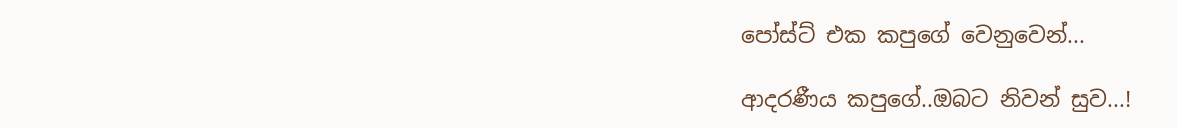පෝස්ට් එක කපුගේ වෙනුවෙන්...

ආදරණීය කපුගේ..ඔබට නිවන් සුව...!